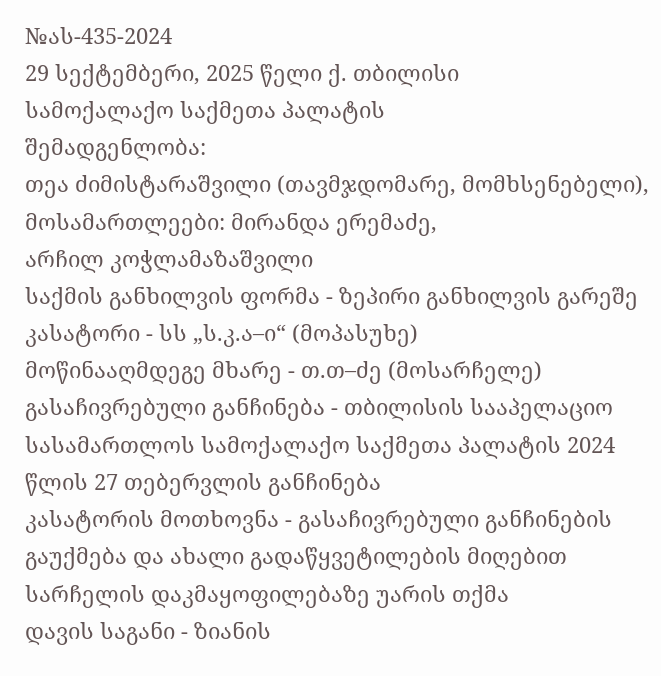№ას-435-2024
29 სექტემბერი, 2025 წელი ქ. თბილისი
სამოქალაქო საქმეთა პალატის
შემადგენლობა:
თეა ძიმისტარაშვილი (თავმჯდომარე, მომხსენებელი),
მოსამართლეები: მირანდა ერემაძე,
არჩილ კოჭლამაზაშვილი
საქმის განხილვის ფორმა - ზეპირი განხილვის გარეშე
კასატორი - სს „ს.კ.ა–ი“ (მოპასუხე)
მოწინააღმდეგე მხარე - თ.თ–ძე (მოსარჩელე)
გასაჩივრებული განჩინება - თბილისის სააპელაციო სასამართლოს სამოქალაქო საქმეთა პალატის 2024 წლის 27 თებერვლის განჩინება
კასატორის მოთხოვნა - გასაჩივრებული განჩინების გაუქმება და ახალი გადაწყვეტილების მიღებით სარჩელის დაკმაყოფილებაზე უარის თქმა
დავის საგანი - ზიანის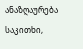ანაზღაურება
საკითხი,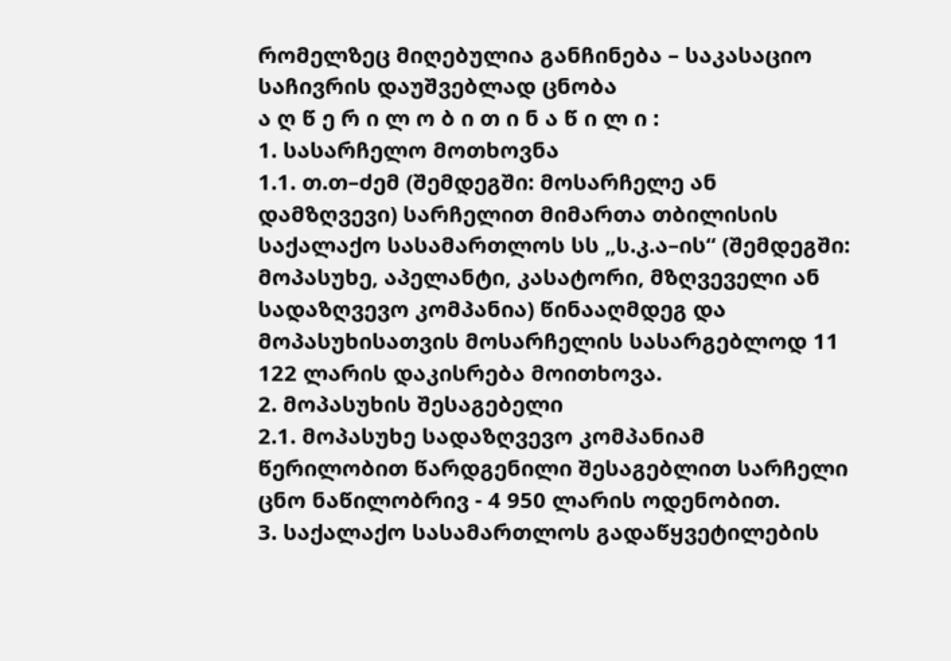რომელზეც მიღებულია განჩინება – საკასაციო საჩივრის დაუშვებლად ცნობა
ა ღ წ ე რ ი ლ ო ბ ი თ ი ნ ა წ ი ლ ი :
1. სასარჩელო მოთხოვნა
1.1. თ.თ–ძემ (შემდეგში: მოსარჩელე ან დამზღვევი) სარჩელით მიმართა თბილისის საქალაქო სასამართლოს სს „ს.კ.ა–ის“ (შემდეგში: მოპასუხე, აპელანტი, კასატორი, მზღვეველი ან სადაზღვევო კომპანია) წინააღმდეგ და მოპასუხისათვის მოსარჩელის სასარგებლოდ 11 122 ლარის დაკისრება მოითხოვა.
2. მოპასუხის შესაგებელი
2.1. მოპასუხე სადაზღვევო კომპანიამ წერილობით წარდგენილი შესაგებლით სარჩელი ცნო ნაწილობრივ - 4 950 ლარის ოდენობით.
3. საქალაქო სასამართლოს გადაწყვეტილების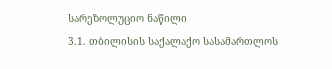სარეზოლუციო ნაწილი
3.1. თბილისის საქალაქო სასამართლოს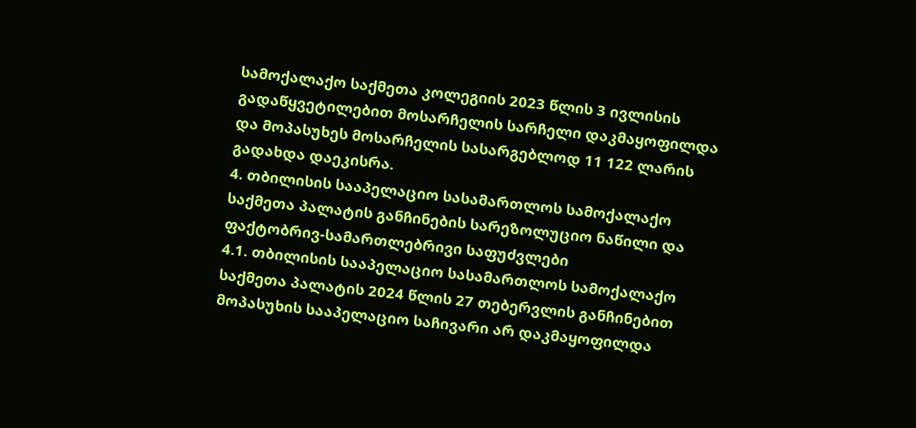სამოქალაქო საქმეთა კოლეგიის 2023 წლის 3 ივლისის გადაწყვეტილებით მოსარჩელის სარჩელი დაკმაყოფილდა და მოპასუხეს მოსარჩელის სასარგებლოდ 11 122 ლარის გადახდა დაეკისრა.
4. თბილისის სააპელაციო სასამართლოს სამოქალაქო საქმეთა პალატის განჩინების სარეზოლუციო ნაწილი და ფაქტობრივ-სამართლებრივი საფუძვლები
4.1. თბილისის სააპელაციო სასამართლოს სამოქალაქო საქმეთა პალატის 2024 წლის 27 თებერვლის განჩინებით მოპასუხის სააპელაციო საჩივარი არ დაკმაყოფილდა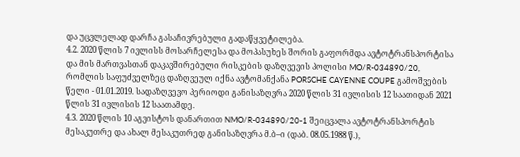და უცვლელად დარჩა გასაჩივრებული გადაწყვეტილება.
4.2. 2020 წლის 7 ივლისს მოსარჩელესა და მოპასუხეს შორის გაფორმდა ავტოტრანსპორტისა და მის მართვასთან დაკავშირებული რისკების დაზღვევის პოლისი MO/R-034890/20, რომლის საფუძველზეც დაზღვეულ იქნა ავტომანქანა PORSCHE CAYENNE COUPE გამოშვების წელი - 01.01.2019. სადაზღვევო პერიოდი განისაზღვრა 2020 წლის 31 ივლისის 12 საათიდან 2021 წლის 31 ივლისის 12 საათამდე.
4.3. 2020 წლის 10 აგვისტოს დანართით NMO/R-034890/20-1 შეიცვალა ავტოტრანსპორტის მესაკუთრე და ახალ მესაკუთრედ განისაზღვრა მ.ბ–ი (დაბ. 08.05.1988 წ.),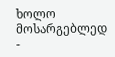ხოლო მოსარგებლედ -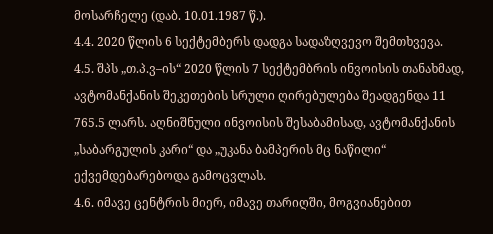მოსარჩელე (დაბ. 10.01.1987 წ.).
4.4. 2020 წლის 6 სექტემბერს დადგა სადაზღვევო შემთხვევა.
4.5. შპს „თ.პ.ვ–ის“ 2020 წლის 7 სექტემბრის ინვოისის თანახმად, ავტომანქანის შეკეთების სრული ღირებულება შეადგენდა 11 765.5 ლარს. აღნიშნული ინვოისის შესაბამისად, ავტომანქანის „საბარგულის კარი“ და „უკანა ბამპერის მც ნაწილი“ ექვემდებარებოდა გამოცვლას.
4.6. იმავე ცენტრის მიერ, იმავე თარიღში, მოგვიანებით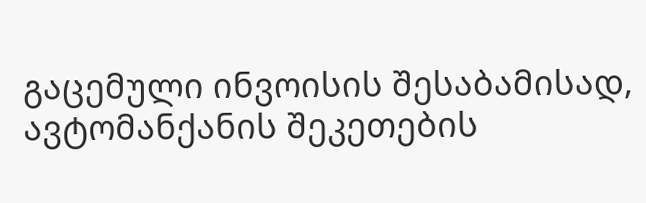გაცემული ინვოისის შესაბამისად, ავტომანქანის შეკეთების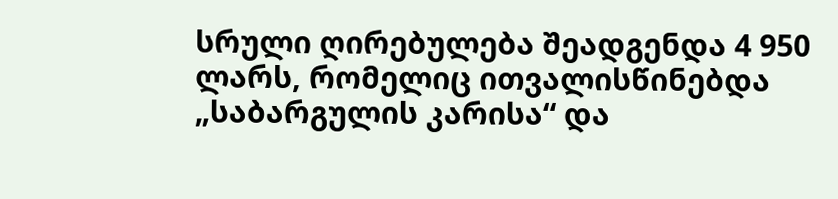სრული ღირებულება შეადგენდა 4 950 ლარს, რომელიც ითვალისწინებდა „საბარგულის კარისა“ და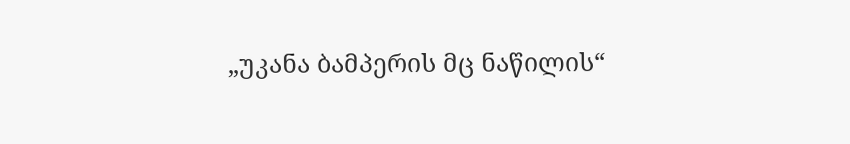„უკანა ბამპერის მც ნაწილის“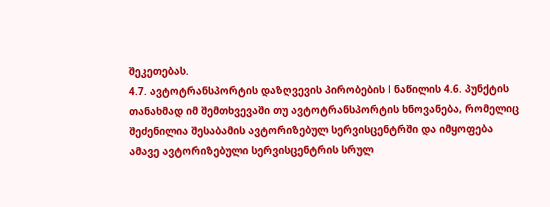შეკეთებას.
4.7. ავტოტრანსპორტის დაზღვევის პირობების I ნაწილის 4.6. პუნქტის თანახმად იმ შემთხვევაში თუ ავტოტრანსპორტის ხნოვანება, რომელიც შეძენილია შესაბამის ავტორიზებულ სერვისცენტრში და იმყოფება ამავე ავტორიზებული სერვისცენტრის სრულ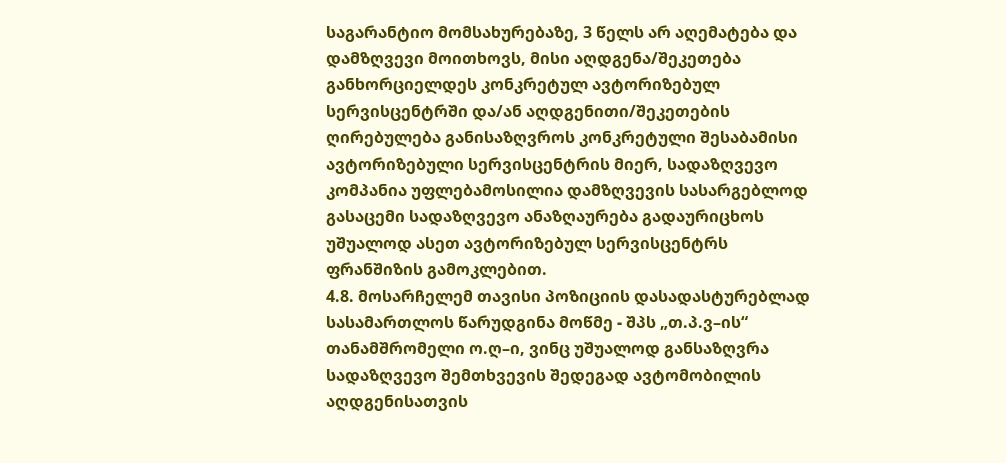საგარანტიო მომსახურებაზე, 3 წელს არ აღემატება და დამზღვევი მოითხოვს, მისი აღდგენა/შეკეთება განხორციელდეს კონკრეტულ ავტორიზებულ სერვისცენტრში და/ან აღდგენითი/შეკეთების ღირებულება განისაზღვროს კონკრეტული შესაბამისი ავტორიზებული სერვისცენტრის მიერ, სადაზღვევო კომპანია უფლებამოსილია დამზღვევის სასარგებლოდ გასაცემი სადაზღვევო ანაზღაურება გადაურიცხოს უშუალოდ ასეთ ავტორიზებულ სერვისცენტრს ფრანშიზის გამოკლებით.
4.8. მოსარჩელემ თავისი პოზიციის დასადასტურებლად სასამართლოს წარუდგინა მოწმე - შპს „თ.პ.ვ–ის“ თანამშრომელი ო.ღ–ი, ვინც უშუალოდ განსაზღვრა სადაზღვევო შემთხვევის შედეგად ავტომობილის აღდგენისათვის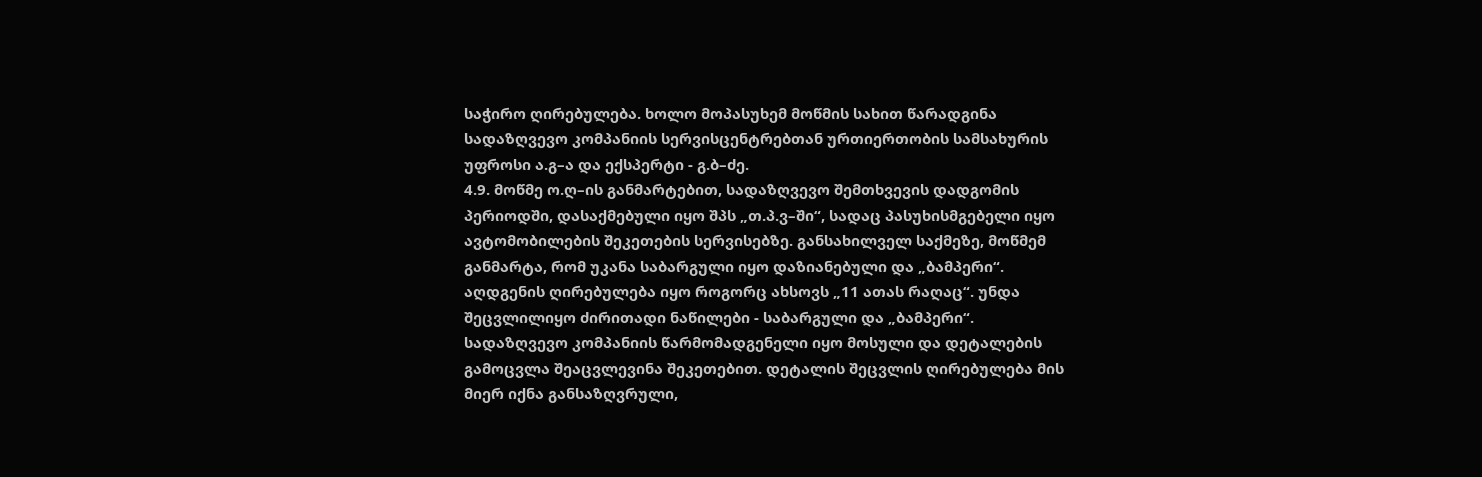საჭირო ღირებულება. ხოლო მოპასუხემ მოწმის სახით წარადგინა სადაზღვევო კომპანიის სერვისცენტრებთან ურთიერთობის სამსახურის უფროსი ა.გ–ა და ექსპერტი - გ.ბ–ძე.
4.9. მოწმე ო.ღ–ის განმარტებით, სადაზღვევო შემთხვევის დადგომის პერიოდში, დასაქმებული იყო შპს „თ.პ.ვ–ში“, სადაც პასუხისმგებელი იყო ავტომობილების შეკეთების სერვისებზე. განსახილველ საქმეზე, მოწმემ განმარტა, რომ უკანა საბარგული იყო დაზიანებული და „ბამპერი“. აღდგენის ღირებულება იყო როგორც ახსოვს „11 ათას რაღაც“. უნდა შეცვლილიყო ძირითადი ნაწილები - საბარგული და „ბამპერი“. სადაზღვევო კომპანიის წარმომადგენელი იყო მოსული და დეტალების გამოცვლა შეაცვლევინა შეკეთებით. დეტალის შეცვლის ღირებულება მის მიერ იქნა განსაზღვრული,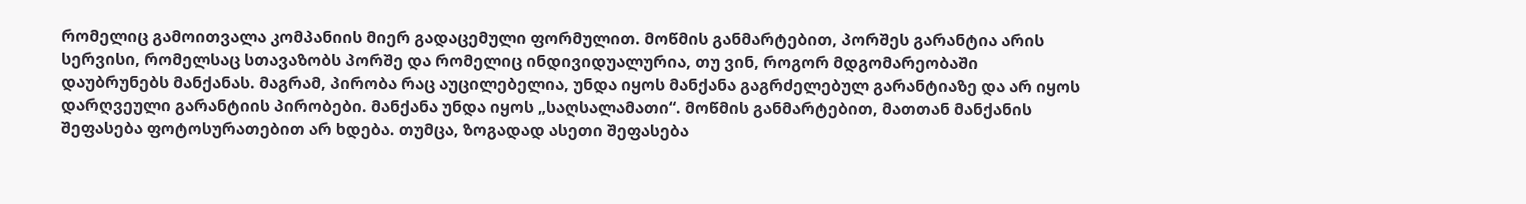რომელიც გამოითვალა კომპანიის მიერ გადაცემული ფორმულით. მოწმის განმარტებით, პორშეს გარანტია არის სერვისი, რომელსაც სთავაზობს პორშე და რომელიც ინდივიდუალურია, თუ ვინ, როგორ მდგომარეობაში დაუბრუნებს მანქანას. მაგრამ, პირობა რაც აუცილებელია, უნდა იყოს მანქანა გაგრძელებულ გარანტიაზე და არ იყოს დარღვეული გარანტიის პირობები. მანქანა უნდა იყოს „საღსალამათი“. მოწმის განმარტებით, მათთან მანქანის შეფასება ფოტოსურათებით არ ხდება. თუმცა, ზოგადად ასეთი შეფასება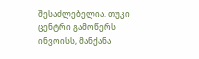შესაძლებელია. თუკი ცენტრი გამოწერს ინვოისს, მანქანა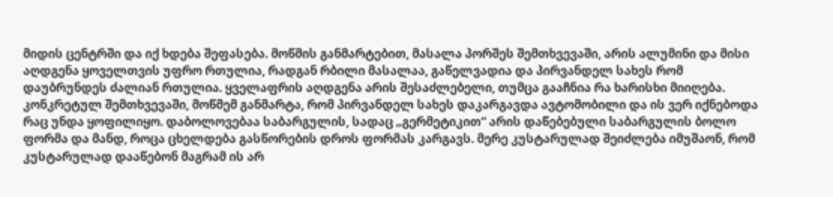მიდის ცენტრში და იქ ხდება შეფასება. მოწმის განმარტებით, მასალა პორშეს შემთხვევაში, არის ალუმინი და მისი აღდგენა ყოველთვის უფრო რთულია, რადგან რბილი მასალაა, გაწელვადია და პირვანდელ სახეს რომ დაუბრუნდეს ძალიან რთულია. ყველაფრის აღდგენა არის შესაძლებელი, თუმცა გააჩნია რა ხარისხი მიიღება. კონკრეტულ შემთხვევაში, მოწმემ განმარტა, რომ პირვანდელ სახეს დაკარგავდა ავტომობილი და ის ვერ იქნებოდა რაც უნდა ყოფილიყო. დაბოლოვებაა საბარგულის, სადაც „გერმეტიკით“ არის დაწებებული საბარგულის ბოლო ფორმა და მანდ, როცა ცხელდება გასწორების დროს ფორმას კარგავს. მერე კუსტარულად შეიძლება იმუშაონ, რომ კუსტარულად დააწებონ მაგრამ ის არ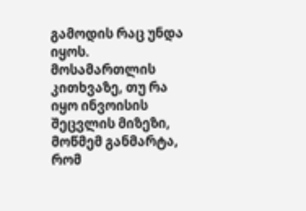გამოდის რაც უნდა იყოს. მოსამართლის კითხვაზე, თუ რა იყო ინვოისის შეცვლის მიზეზი, მოწმემ განმარტა, რომ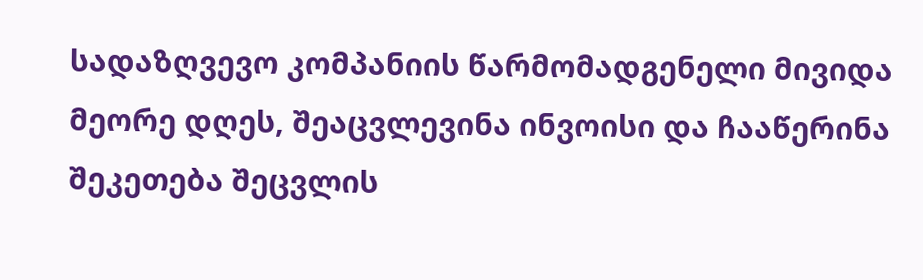სადაზღვევო კომპანიის წარმომადგენელი მივიდა მეორე დღეს, შეაცვლევინა ინვოისი და ჩააწერინა შეკეთება შეცვლის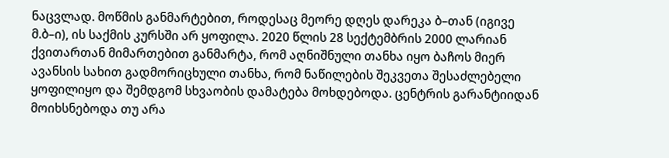ნაცვლად. მოწმის განმარტებით, როდესაც მეორე დღეს დარეკა ბ–თან (იგივე მ.ბ–ი), ის საქმის კურსში არ ყოფილა. 2020 წლის 28 სექტემბრის 2000 ლარიან ქვითართან მიმართებით განმარტა, რომ აღნიშნული თანხა იყო ბაჩოს მიერ ავანსის სახით გადმორიცხული თანხა, რომ ნაწილების შეკვეთა შესაძლებელი ყოფილიყო და შემდგომ სხვაობის დამატება მოხდებოდა. ცენტრის გარანტიიდან მოიხსნებოდა თუ არა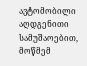ავტომობილი აღდგენითი სამუშაოებით, მოწმემ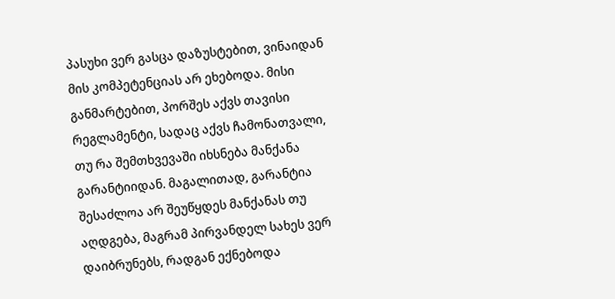პასუხი ვერ გასცა დაზუსტებით, ვინაიდან მის კომპეტენციას არ ეხებოდა. მისი განმარტებით, პორშეს აქვს თავისი რეგლამენტი, სადაც აქვს ჩამონათვალი, თუ რა შემთხვევაში იხსნება მანქანა გარანტიიდან. მაგალითად, გარანტია შესაძლოა არ შეუწყდეს მანქანას თუ აღდგება, მაგრამ პირვანდელ სახეს ვერ დაიბრუნებს, რადგან ექნებოდა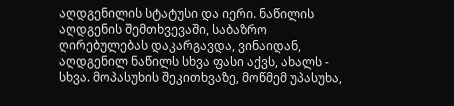აღდგენილის სტატუსი და იერი. ნაწილის აღდგენის შემთხვევაში, საბაზრო ღირებულებას დაკარგავდა, ვინაიდან, აღდგენილ ნაწილს სხვა ფასი აქვს, ახალს - სხვა. მოპასუხის შეკითხვაზე, მოწმემ უპასუხა,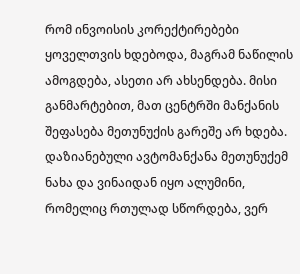რომ ინვოისის კორექტირებები ყოველთვის ხდებოდა, მაგრამ ნაწილის ამოგდება, ასეთი არ ახსენდება. მისი განმარტებით, მათ ცენტრში მანქანის შეფასება მეთუნუქის გარეშე არ ხდება. დაზიანებული ავტომანქანა მეთუნუქემ ნახა და ვინაიდან იყო ალუმინი, რომელიც რთულად სწორდება, ვერ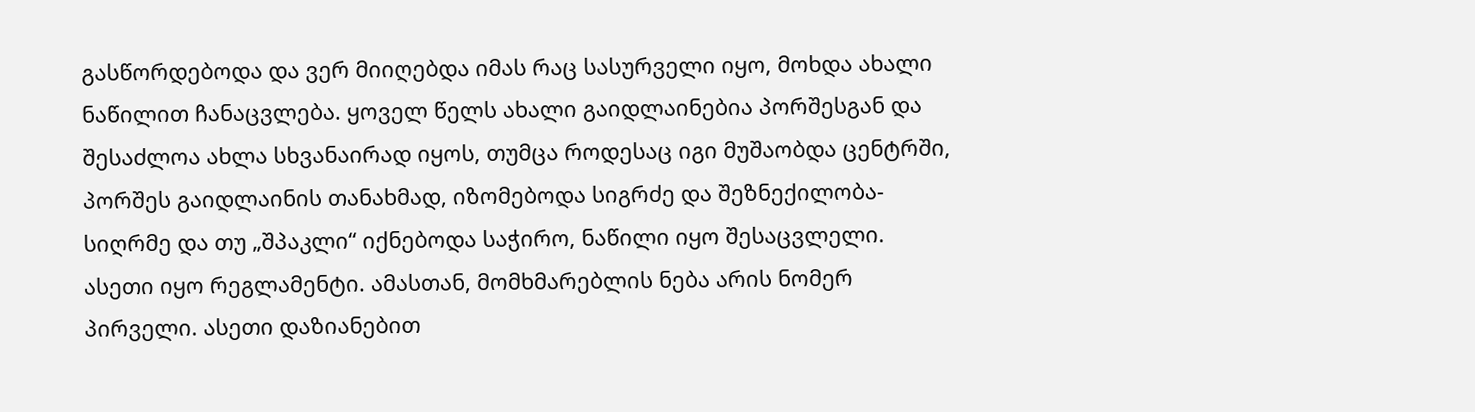გასწორდებოდა და ვერ მიიღებდა იმას რაც სასურველი იყო, მოხდა ახალი ნაწილით ჩანაცვლება. ყოველ წელს ახალი გაიდლაინებია პორშესგან და შესაძლოა ახლა სხვანაირად იყოს, თუმცა როდესაც იგი მუშაობდა ცენტრში, პორშეს გაიდლაინის თანახმად, იზომებოდა სიგრძე და შეზნექილობა-სიღრმე და თუ „შპაკლი“ იქნებოდა საჭირო, ნაწილი იყო შესაცვლელი. ასეთი იყო რეგლამენტი. ამასთან, მომხმარებლის ნება არის ნომერ პირველი. ასეთი დაზიანებით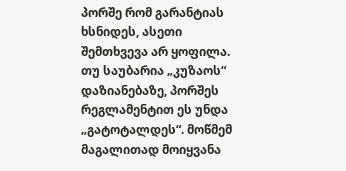პორშე რომ გარანტიას ხსნიდეს, ასეთი შემთხვევა არ ყოფილა. თუ საუბარია „კუზაოს“ დაზიანებაზე, პორშეს რეგლამენტით ეს უნდა „გატოტალდეს“. მოწმემ მაგალითად მოიყვანა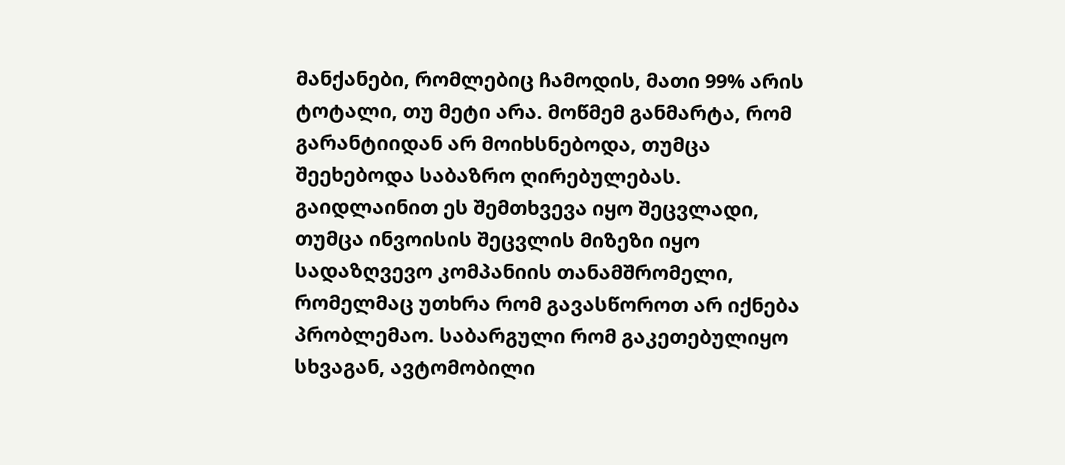მანქანები, რომლებიც ჩამოდის, მათი 99% არის ტოტალი, თუ მეტი არა. მოწმემ განმარტა, რომ გარანტიიდან არ მოიხსნებოდა, თუმცა შეეხებოდა საბაზრო ღირებულებას. გაიდლაინით ეს შემთხვევა იყო შეცვლადი, თუმცა ინვოისის შეცვლის მიზეზი იყო სადაზღვევო კომპანიის თანამშრომელი, რომელმაც უთხრა რომ გავასწოროთ არ იქნება პრობლემაო. საბარგული რომ გაკეთებულიყო სხვაგან, ავტომობილი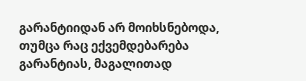გარანტიიდან არ მოიხსნებოდა, თუმცა რაც ექვემდებარება გარანტიას, მაგალითად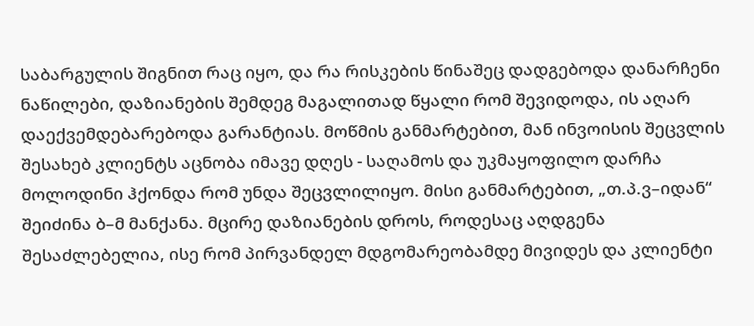საბარგულის შიგნით რაც იყო, და რა რისკების წინაშეც დადგებოდა დანარჩენი ნაწილები, დაზიანების შემდეგ მაგალითად წყალი რომ შევიდოდა, ის აღარ დაექვემდებარებოდა გარანტიას. მოწმის განმარტებით, მან ინვოისის შეცვლის შესახებ კლიენტს აცნობა იმავე დღეს - საღამოს და უკმაყოფილო დარჩა მოლოდინი ჰქონდა რომ უნდა შეცვლილიყო. მისი განმარტებით, „თ.პ.ვ–იდან“ შეიძინა ბ–მ მანქანა. მცირე დაზიანების დროს, როდესაც აღდგენა შესაძლებელია, ისე რომ პირვანდელ მდგომარეობამდე მივიდეს და კლიენტი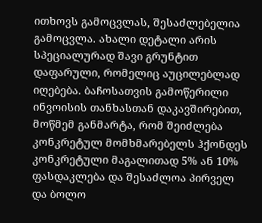ითხოვს გამოცვლას, შესაძლებელია გამოცვლა. ახალი დეტალი არის სპეციალურად შავი გრუნტით დაფარული, რომელიც აუცილებლად იღებება. ბაჩოსათვის გამოწერილი ინვოისის თანხასთან დაკავშირებით, მოწმემ განმარტა, რომ შეიძლება კონკრეტულ მომხმარებელს ჰქონდეს კონკრეტული მაგალითად 5% ან 10% ფასდაკლება და შესაძლოა პირველ და ბოლო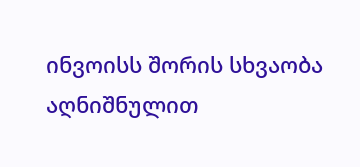ინვოისს შორის სხვაობა აღნიშნულით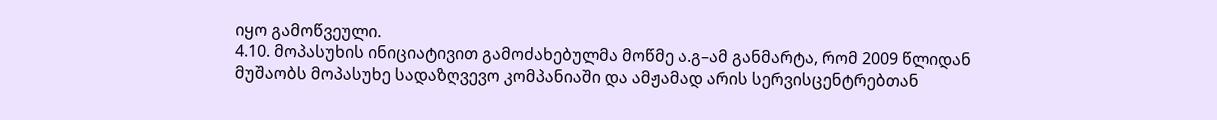იყო გამოწვეული.
4.10. მოპასუხის ინიციატივით გამოძახებულმა მოწმე ა.გ–ამ განმარტა, რომ 2009 წლიდან მუშაობს მოპასუხე სადაზღვევო კომპანიაში და ამჟამად არის სერვისცენტრებთან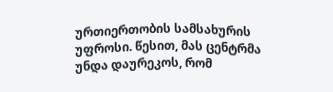ურთიერთობის სამსახურის უფროსი. წესით, მას ცენტრმა უნდა დაურეკოს, რომ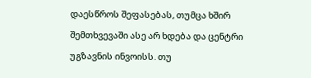დაესწროს შეფასებას, თუმცა ხშირ შემთხვევაში ასე არ ხდება და ცენტრი უგზავნის ინვოისს. თუ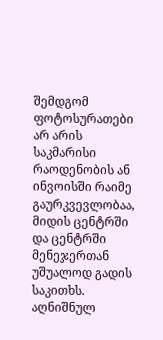შემდგომ ფოტოსურათები არ არის საკმარისი რაოდენობის ან ინვოისში რაიმე გაურკვევლობაა, მიდის ცენტრში და ცენტრში მენეჯერთან უშუალოდ გადის საკითხს. აღნიშნულ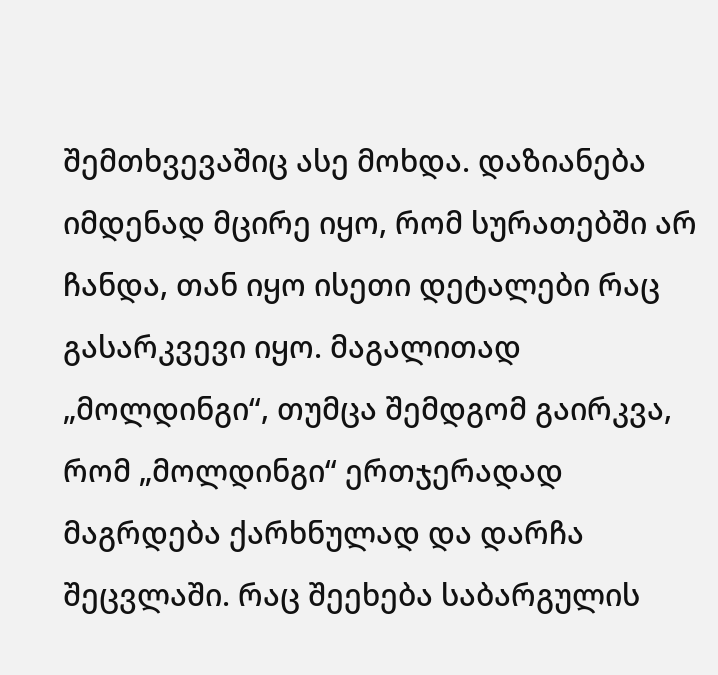შემთხვევაშიც ასე მოხდა. დაზიანება იმდენად მცირე იყო, რომ სურათებში არ ჩანდა, თან იყო ისეთი დეტალები რაც გასარკვევი იყო. მაგალითად „მოლდინგი“, თუმცა შემდგომ გაირკვა, რომ „მოლდინგი“ ერთჯერადად მაგრდება ქარხნულად და დარჩა შეცვლაში. რაც შეეხება საბარგულის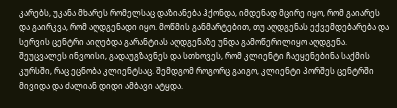კარებს, უკანა მხარეს რომელსაც დაზიანება ჰქონდა, იმდენად მცირე იყო, რომ გაიარეს და გაირკვა, რომ აღდგენადი იყო. მოწმის განმარტებით, თუ აღდგენას ექვემდებარება და სერვის ცენტრი აიღებდა გარანტიას აღდგენაზე უნდა გამოწერილიყო აღდგენა. შეუცვალეს ინვოისი, გადაუგზავნეს და სთხოვეს, რომ კლიენტი ჩაეყენებინა საქმის კურსში, რაც ეცნობა კლიენტსაც. შემდგომ როგორც გაიგო, კლიენტი პორშეს ცენტრში მივიდა და ძალიან დიდი ამბავი ატყდა.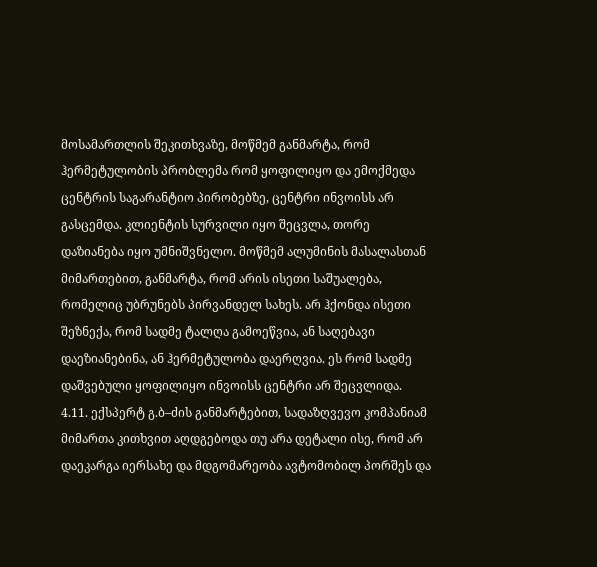მოსამართლის შეკითხვაზე, მოწმემ განმარტა, რომ ჰერმეტულობის პრობლემა რომ ყოფილიყო და ემოქმედა ცენტრის საგარანტიო პირობებზე, ცენტრი ინვოისს არ გასცემდა. კლიენტის სურვილი იყო შეცვლა, თორე დაზიანება იყო უმნიშვნელო. მოწმემ ალუმინის მასალასთან მიმართებით, განმარტა, რომ არის ისეთი საშუალება, რომელიც უბრუნებს პირვანდელ სახეს. არ ჰქონდა ისეთი შეზნექა, რომ სადმე ტალღა გამოეწვია, ან საღებავი დაეზიანებინა, ან ჰერმეტულობა დაერღვია. ეს რომ სადმე დაშვებული ყოფილიყო ინვოისს ცენტრი არ შეცვლიდა.
4.11. ექსპერტ გ.ბ–ძის განმარტებით, სადაზღვევო კომპანიამ მიმართა კითხვით აღდგებოდა თუ არა დეტალი ისე, რომ არ დაეკარგა იერსახე და მდგომარეობა ავტომობილ პორშეს და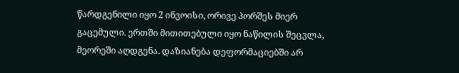წარდგენილი იყო 2 ინვოისი, ორივე პორშეს მიერ გაცემული. ერთში მითითებული იყო ნაწილის შეცვლა, მეორეში აღდგენა. დაზიანება დეფორმაციებში არ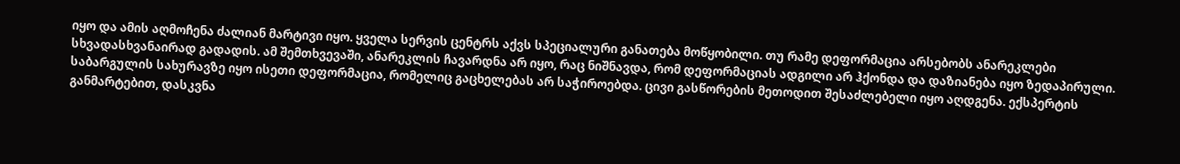იყო და ამის აღმოჩენა ძალიან მარტივი იყო. ყველა სერვის ცენტრს აქვს სპეციალური განათება მოწყობილი. თუ რამე დეფორმაცია არსებობს ანარეკლები სხვადასხვანაირად გადადის. ამ შემთხვევაში, ანარეკლის ჩავარდნა არ იყო, რაც ნიშნავდა, რომ დეფორმაციას ადგილი არ ჰქონდა და დაზიანება იყო ზედაპირული. საბარგულის სახურავზე იყო ისეთი დეფორმაცია, რომელიც გაცხელებას არ საჭიროებდა. ცივი გასწორების მეთოდით შესაძლებელი იყო აღდგენა. ექსპერტის განმარტებით, დასკვნა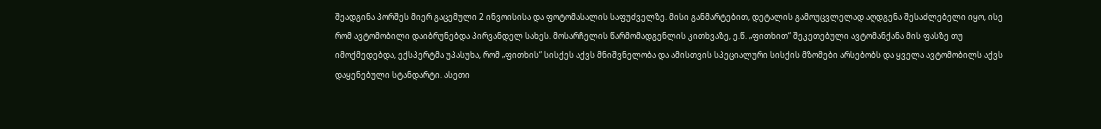შეადგინა პორშეს მიერ გაცემული 2 ინვოისისა და ფოტომასალის საფუძველზე. მისი განმარტებით, დეტალის გამოუცვლელად აღდგენა შესაძლებელი იყო, ისე რომ ავტომობილი დაიბრუნებდა პირვანდელ სახეს. მოსარჩელის წარმომადგენლის კითხვაზე, ე.წ. „ფითხით“ შეკეთებული ავტომანქანა მის ფასზე თუ იმოქმედებდა, ექსპერტმა უპასუხა, რომ „ფითხის“ სისქეს აქვს მნიშვნელობა და ამისთვის სპეციალური სისქის მზომები არსებობს და ყველა ავტომობილს აქვს დაყენებული სტანდარტი. ასეთი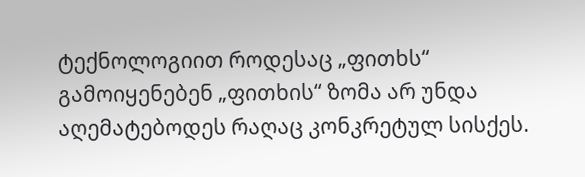ტექნოლოგიით როდესაც „ფითხს“ გამოიყენებენ „ფითხის“ ზომა არ უნდა აღემატებოდეს რაღაც კონკრეტულ სისქეს.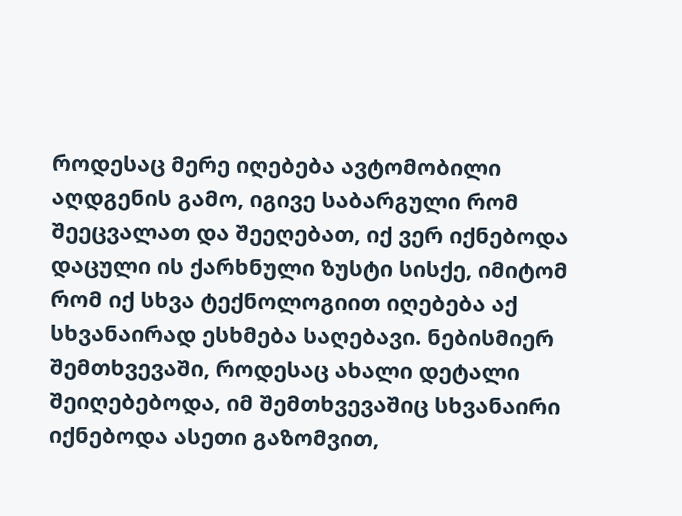როდესაც მერე იღებება ავტომობილი აღდგენის გამო, იგივე საბარგული რომ შეეცვალათ და შეეღებათ, იქ ვერ იქნებოდა დაცული ის ქარხნული ზუსტი სისქე, იმიტომ რომ იქ სხვა ტექნოლოგიით იღებება აქ სხვანაირად ესხმება საღებავი. ნებისმიერ შემთხვევაში, როდესაც ახალი დეტალი შეიღებებოდა, იმ შემთხვევაშიც სხვანაირი იქნებოდა ასეთი გაზომვით,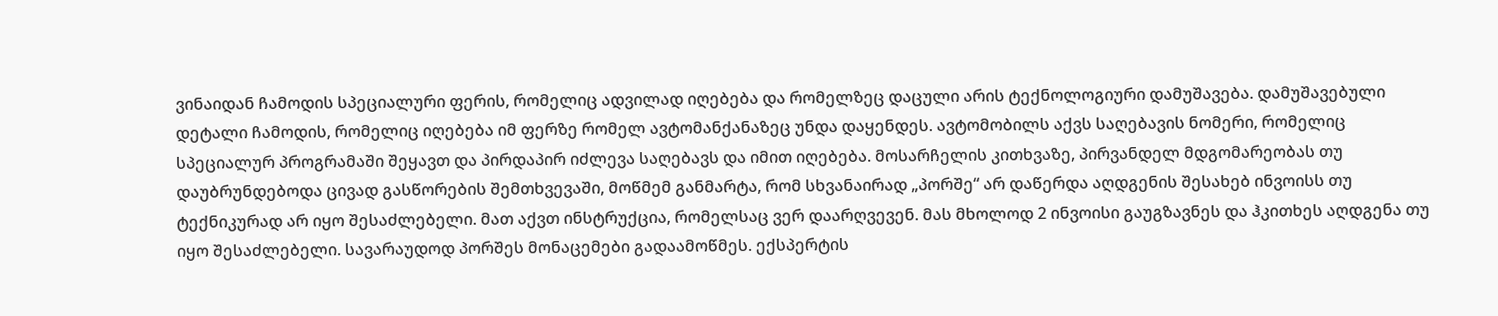ვინაიდან ჩამოდის სპეციალური ფერის, რომელიც ადვილად იღებება და რომელზეც დაცული არის ტექნოლოგიური დამუშავება. დამუშავებული დეტალი ჩამოდის, რომელიც იღებება იმ ფერზე რომელ ავტომანქანაზეც უნდა დაყენდეს. ავტომობილს აქვს საღებავის ნომერი, რომელიც სპეციალურ პროგრამაში შეყავთ და პირდაპირ იძლევა საღებავს და იმით იღებება. მოსარჩელის კითხვაზე, პირვანდელ მდგომარეობას თუ დაუბრუნდებოდა ცივად გასწორების შემთხვევაში, მოწმემ განმარტა, რომ სხვანაირად „პორშე“ არ დაწერდა აღდგენის შესახებ ინვოისს თუ ტექნიკურად არ იყო შესაძლებელი. მათ აქვთ ინსტრუქცია, რომელსაც ვერ დაარღვევენ. მას მხოლოდ 2 ინვოისი გაუგზავნეს და ჰკითხეს აღდგენა თუ იყო შესაძლებელი. სავარაუდოდ პორშეს მონაცემები გადაამოწმეს. ექსპერტის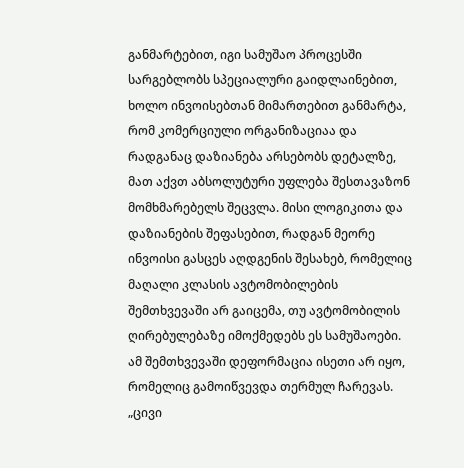განმარტებით, იგი სამუშაო პროცესში სარგებლობს სპეციალური გაიდლაინებით, ხოლო ინვოისებთან მიმართებით განმარტა, რომ კომერციული ორგანიზაციაა და რადგანაც დაზიანება არსებობს დეტალზე, მათ აქვთ აბსოლუტური უფლება შესთავაზონ მომხმარებელს შეცვლა. მისი ლოგიკითა და დაზიანების შეფასებით, რადგან მეორე ინვოისი გასცეს აღდგენის შესახებ, რომელიც მაღალი კლასის ავტომობილების შემთხვევაში არ გაიცემა, თუ ავტომობილის ღირებულებაზე იმოქმედებს ეს სამუშაოები. ამ შემთხვევაში დეფორმაცია ისეთი არ იყო, რომელიც გამოიწვევდა თერმულ ჩარევას. „ცივი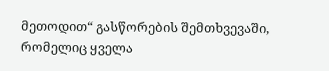მეთოდით“ გასწორების შემთხვევაში, რომელიც ყველა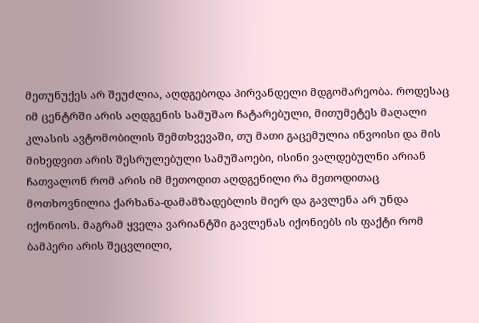მეთუნუქეს არ შეუძლია, აღდგებოდა პირვანდელი მდგომარეობა. როდესაც იმ ცენტრში არის აღდგენის სამუშაო ჩატარებული, მითუმეტეს მაღალი კლასის ავტომობილის შემთხვევაში, თუ მათი გაცემულია ინვოისი და მის მიხედვით არის შესრულებული სამუშაოები, ისინი ვალდებულნი არიან ჩათვალონ რომ არის იმ მეთოდით აღდგენილი რა მეთოდითაც მოთხოვნილია ქარხანა-დამამზადებლის მიერ და გავლენა არ უნდა იქონიოს. მაგრამ ყველა ვარიანტში გავლენას იქონიებს ის ფაქტი რომ ბამპერი არის შეცვლილი,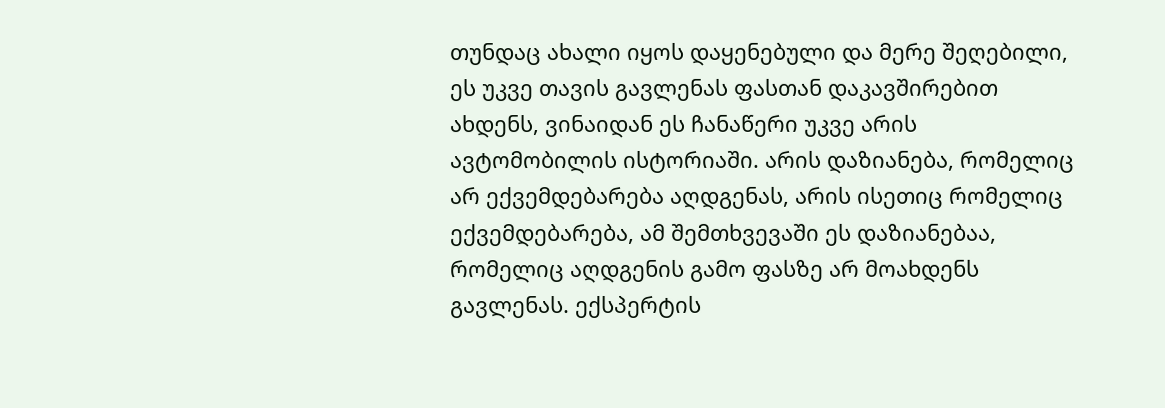თუნდაც ახალი იყოს დაყენებული და მერე შეღებილი, ეს უკვე თავის გავლენას ფასთან დაკავშირებით ახდენს, ვინაიდან ეს ჩანაწერი უკვე არის ავტომობილის ისტორიაში. არის დაზიანება, რომელიც არ ექვემდებარება აღდგენას, არის ისეთიც რომელიც ექვემდებარება, ამ შემთხვევაში ეს დაზიანებაა, რომელიც აღდგენის გამო ფასზე არ მოახდენს გავლენას. ექსპერტის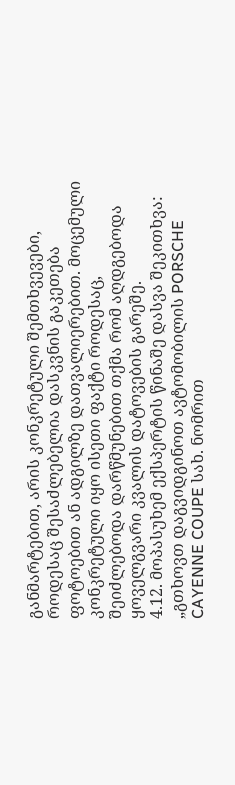განმარტებით, არის კონკრეტული შემთხვევები, როდესაც შესაძლებელია დასკვნის გაკეთება ფოტოებით ან ადგილზე დათვალიერებით. მოცემული კონკრეტული იყო ისეთი ფაქტი როდესაც, შეიძლებოდა დარწმუნებით თქმა რომ აღდგებოდა ყოველგვარი კვალის დატოვების გარეშე.
4.12. მოპასუხემ ექსპერტის წინაშე დასვა შეკითხვა: „გთხოვთ დაგვიდგინოთ ავტომობილის PORSCHE CAYENNE COUPE სახ. ნომრით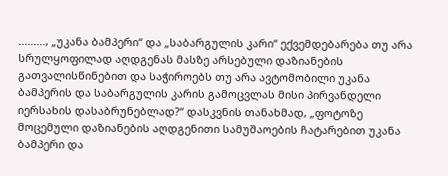........., „უკანა ბამპერი“ და „საბარგულის კარი“ ექვემდებარება თუ არა სრულყოფილად აღდგენას მასზე არსებული დაზიანების გათვალისწინებით და საჭიროებს თუ არა ავტომობილი უკანა ბამპერის და საბარგულის კარის გამოცვლას მისი პირვანდელი იერსახის დასაბრუნებლად?“ დასკვნის თანახმად, „ფოტოზე მოცემული დაზიანების აღდგენითი სამუშაოების ჩატარებით უკანა ბამპერი და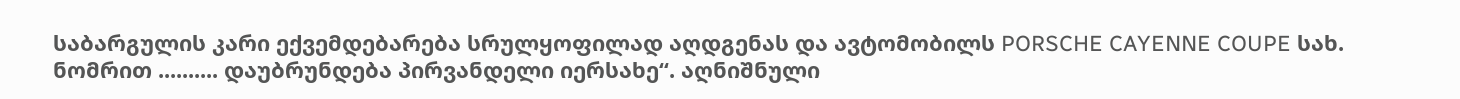საბარგულის კარი ექვემდებარება სრულყოფილად აღდგენას და ავტომობილს PORSCHE CAYENNE COUPE სახ. ნომრით .......... დაუბრუნდება პირვანდელი იერსახე“. აღნიშნული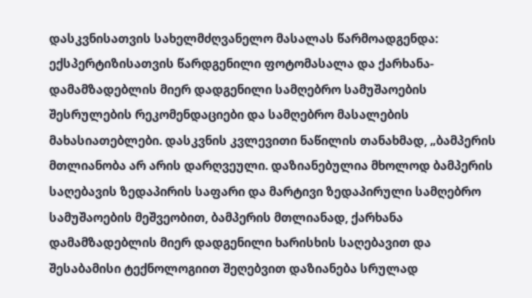დასკვნისათვის სახელმძღვანელო მასალას წარმოადგენდა: ექსპერტიზისათვის წარდგენილი ფოტომასალა და ქარხანა-დამამზადებლის მიერ დადგენილი სამღებრო სამუშაოების შესრულების რეკომენდაციები და სამღებრო მასალების მახასიათებლები. დასკვნის კვლევითი ნაწილის თანახმად, „ბამპერის მთლიანობა არ არის დარღვეული. დაზიანებულია მხოლოდ ბამპერის საღებავის ზედაპირის საფარი და მარტივი ზედაპირული სამღებრო სამუშაოების მეშვეობით, ბამპერის მთლიანად, ქარხანა დამამზადებლის მიერ დადგენილი ხარისხის საღებავით და შესაბამისი ტექნოლოგიით შეღებვით დაზიანება სრულად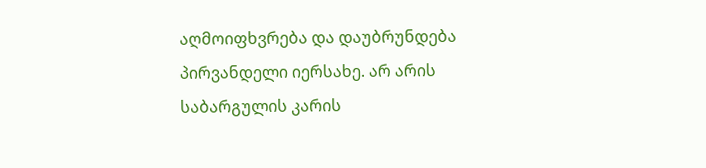აღმოიფხვრება და დაუბრუნდება პირვანდელი იერსახე. არ არის საბარგულის კარის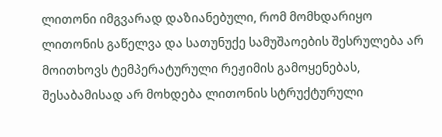ლითონი იმგვარად დაზიანებული, რომ მომხდარიყო ლითონის გაწელვა და სათუნუქე სამუშაოების შესრულება არ მოითხოვს ტემპერატურული რეჟიმის გამოყენებას, შესაბამისად არ მოხდება ლითონის სტრუქტურული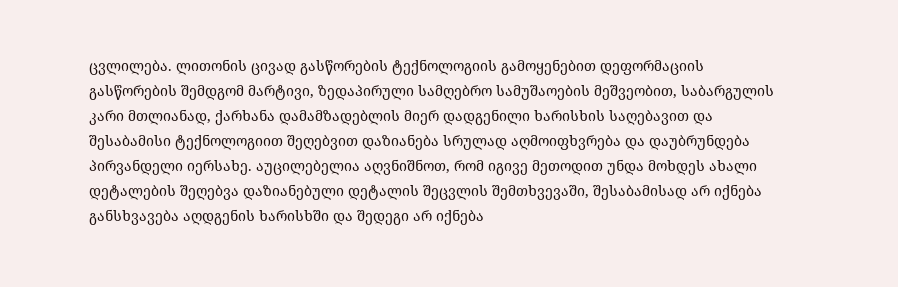ცვლილება. ლითონის ცივად გასწორების ტექნოლოგიის გამოყენებით დეფორმაციის გასწორების შემდგომ მარტივი, ზედაპირული სამღებრო სამუშაოების მეშვეობით, საბარგულის კარი მთლიანად, ქარხანა დამამზადებლის მიერ დადგენილი ხარისხის საღებავით და შესაბამისი ტექნოლოგიით შეღებვით დაზიანება სრულად აღმოიფხვრება და დაუბრუნდება პირვანდელი იერსახე. აუცილებელია აღვნიშნოთ, რომ იგივე მეთოდით უნდა მოხდეს ახალი დეტალების შეღებვა დაზიანებული დეტალის შეცვლის შემთხვევაში, შესაბამისად არ იქნება განსხვავება აღდგენის ხარისხში და შედეგი არ იქნება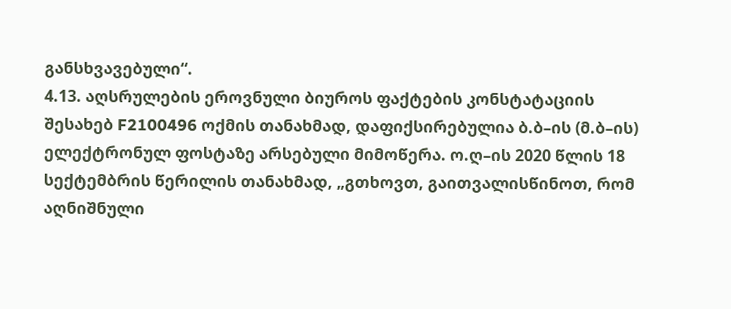განსხვავებული“.
4.13. აღსრულების ეროვნული ბიუროს ფაქტების კონსტატაციის შესახებ F2100496 ოქმის თანახმად, დაფიქსირებულია ბ.ბ–ის (მ.ბ–ის) ელექტრონულ ფოსტაზე არსებული მიმოწერა. ო.ღ–ის 2020 წლის 18 სექტემბრის წერილის თანახმად, „გთხოვთ, გაითვალისწინოთ, რომ აღნიშნული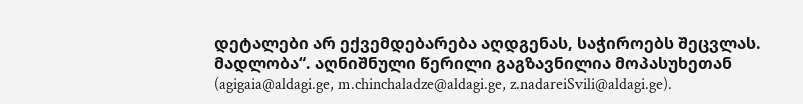დეტალები არ ექვემდებარება აღდგენას, საჭიროებს შეცვლას. მადლობა“. აღნიშნული წერილი გაგზავნილია მოპასუხეთან (agigaia@aldagi.ge, m.chinchaladze@aldagi.ge, z.nadareiSvili@aldagi.ge).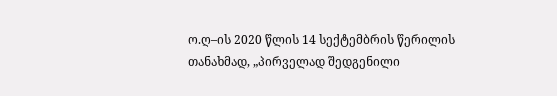ო.ღ–ის 2020 წლის 14 სექტემბრის წერილის თანახმად, „პირველად შედგენილი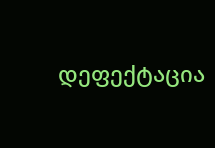დეფექტაცია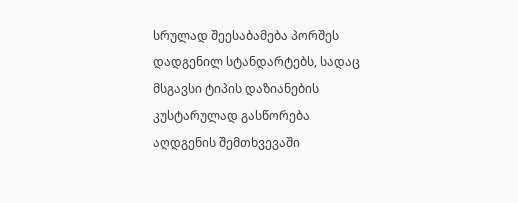სრულად შეესაბამება პორშეს დადგენილ სტანდარტებს, სადაც მსგავსი ტიპის დაზიანების კუსტარულად გასწორება აღდგენის შემთხვევაში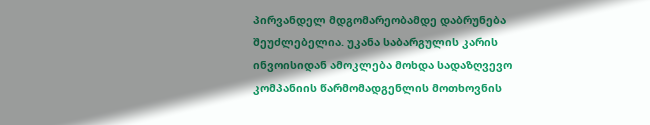პირვანდელ მდგომარეობამდე დაბრუნება შეუძლებელია. უკანა საბარგულის კარის ინვოისიდან ამოკლება მოხდა სადაზღვევო კომპანიის წარმომადგენლის მოთხოვნის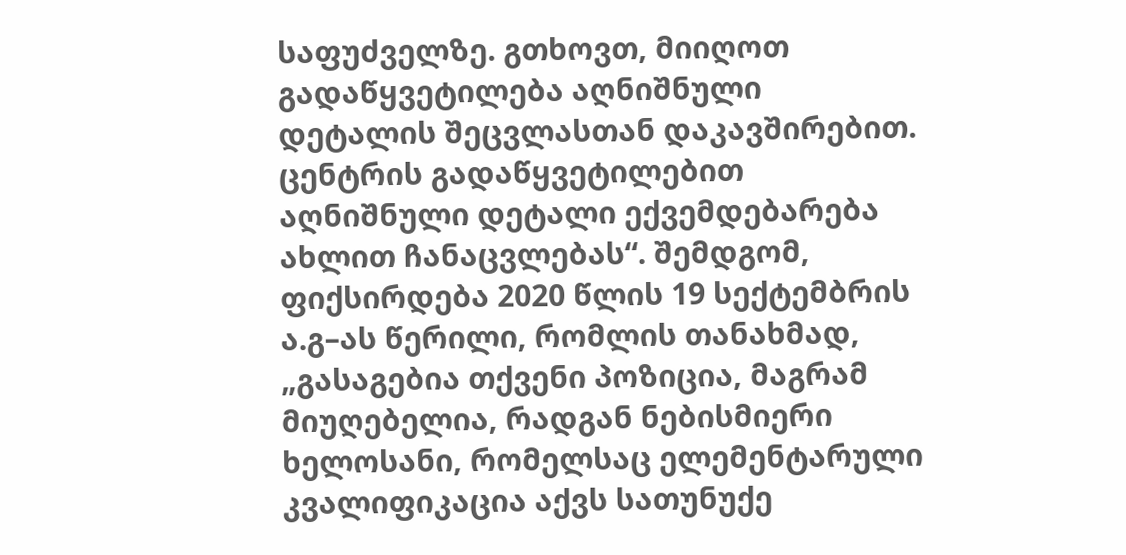საფუძველზე. გთხოვთ, მიიღოთ გადაწყვეტილება აღნიშნული დეტალის შეცვლასთან დაკავშირებით. ცენტრის გადაწყვეტილებით აღნიშნული დეტალი ექვემდებარება ახლით ჩანაცვლებას“. შემდგომ, ფიქსირდება 2020 წლის 19 სექტემბრის ა.გ–ას წერილი, რომლის თანახმად, „გასაგებია თქვენი პოზიცია, მაგრამ მიუღებელია, რადგან ნებისმიერი ხელოსანი, რომელსაც ელემენტარული კვალიფიკაცია აქვს სათუნუქე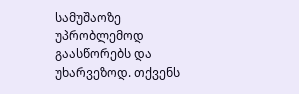სამუშაოზე უპრობლემოდ გაასწორებს და უხარვეზოდ. თქვენს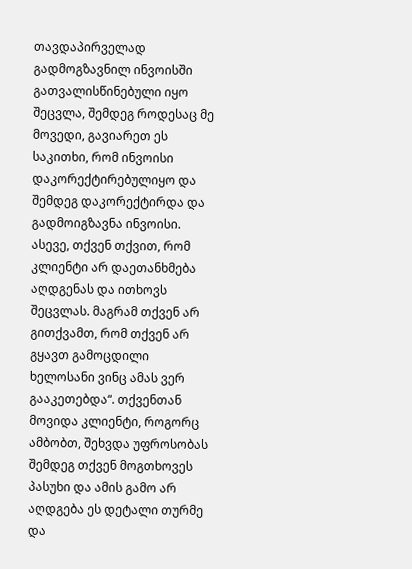თავდაპირველად გადმოგზავნილ ინვოისში გათვალისწინებული იყო შეცვლა, შემდეგ როდესაც მე მოვედი, გავიარეთ ეს საკითხი, რომ ინვოისი დაკორექტირებულიყო და შემდეგ დაკორექტირდა და გადმოიგზავნა ინვოისი. ასევე, თქვენ თქვით, რომ კლიენტი არ დაეთანხმება აღდგენას და ითხოვს შეცვლას. მაგრამ თქვენ არ გითქვამთ, რომ თქვენ არ გყავთ გამოცდილი ხელოსანი ვინც ამას ვერ გააკეთებდა“. თქვენთან მოვიდა კლიენტი, როგორც ამბობთ, შეხვდა უფროსობას შემდეგ თქვენ მოგთხოვეს პასუხი და ამის გამო არ აღდგება ეს დეტალი თურმე და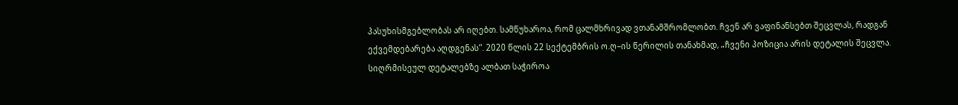პასუხისმგებლობას არ იღებთ. სამწუხაროა, რომ ცალმხრივად ვთანამშრომლობთ. ჩვენ არ ვაფინანსებთ შეცვლას, რადგან ექვემდებარება აღდგენას“. 2020 წლის 22 სექტემბრის ო.ღ–ის წერილის თანახმად, „ჩვენი პოზიცია არის დეტალის შეცვლა. სიღრმისეულ დეტალებზე ალბათ საჭიროა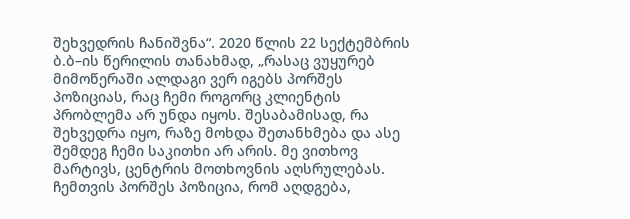შეხვედრის ჩანიშვნა“. 2020 წლის 22 სექტემბრის ბ.ბ–ის წერილის თანახმად, „რასაც ვუყურებ მიმოწერაში ალდაგი ვერ იგებს პორშეს პოზიციას, რაც ჩემი როგორც კლიენტის პრობლემა არ უნდა იყოს. შესაბამისად, რა შეხვედრა იყო, რაზე მოხდა შეთანხმება და ასე შემდეგ ჩემი საკითხი არ არის. მე ვითხოვ მარტივს, ცენტრის მოთხოვნის აღსრულებას. ჩემთვის პორშეს პოზიცია, რომ აღდგება,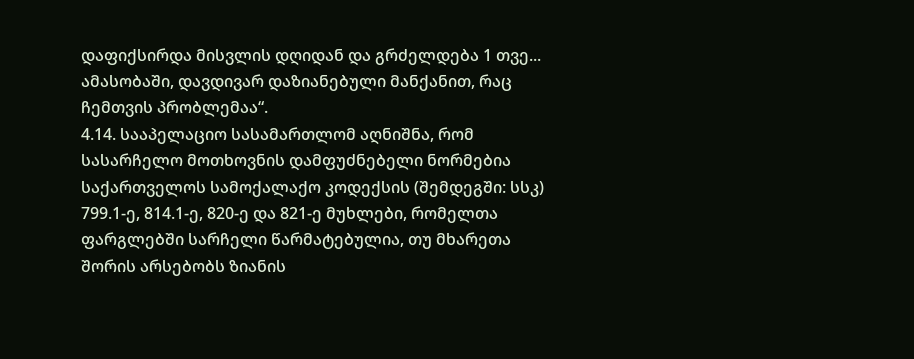დაფიქსირდა მისვლის დღიდან და გრძელდება 1 თვე... ამასობაში, დავდივარ დაზიანებული მანქანით, რაც ჩემთვის პრობლემაა“.
4.14. სააპელაციო სასამართლომ აღნიშნა, რომ სასარჩელო მოთხოვნის დამფუძნებელი ნორმებია საქართველოს სამოქალაქო კოდექსის (შემდეგში: სსკ) 799.1-ე, 814.1-ე, 820-ე და 821-ე მუხლები, რომელთა ფარგლებში სარჩელი წარმატებულია, თუ მხარეთა შორის არსებობს ზიანის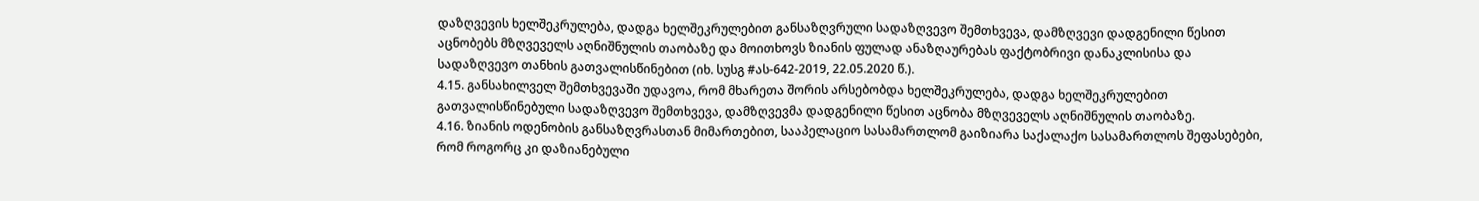დაზღვევის ხელშეკრულება, დადგა ხელშეკრულებით განსაზღვრული სადაზღვევო შემთხვევა, დამზღვევი დადგენილი წესით აცნობებს მზღვეველს აღნიშნულის თაობაზე და მოითხოვს ზიანის ფულად ანაზღაურებას ფაქტობრივი დანაკლისისა და სადაზღვევო თანხის გათვალისწინებით (იხ. სუსგ #ას-642-2019, 22.05.2020 წ.).
4.15. განსახილველ შემთხვევაში უდავოა, რომ მხარეთა შორის არსებობდა ხელშეკრულება, დადგა ხელშეკრულებით გათვალისწინებული სადაზღვევო შემთხვევა, დამზღვევმა დადგენილი წესით აცნობა მზღვეველს აღნიშნულის თაობაზე.
4.16. ზიანის ოდენობის განსაზღვრასთან მიმართებით, სააპელაციო სასამართლომ გაიზიარა საქალაქო სასამართლოს შეფასებები, რომ როგორც კი დაზიანებული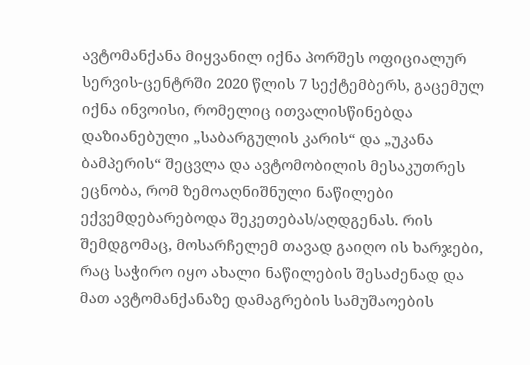ავტომანქანა მიყვანილ იქნა პორშეს ოფიციალურ სერვის-ცენტრში 2020 წლის 7 სექტემბერს, გაცემულ იქნა ინვოისი, რომელიც ითვალისწინებდა დაზიანებული „საბარგულის კარის“ და „უკანა ბამპერის“ შეცვლა და ავტომობილის მესაკუთრეს ეცნობა, რომ ზემოაღნიშნული ნაწილები ექვემდებარებოდა შეკეთებას/აღდგენას. რის შემდგომაც, მოსარჩელემ თავად გაიღო ის ხარჯები, რაც საჭირო იყო ახალი ნაწილების შესაძენად და მათ ავტომანქანაზე დამაგრების სამუშაოების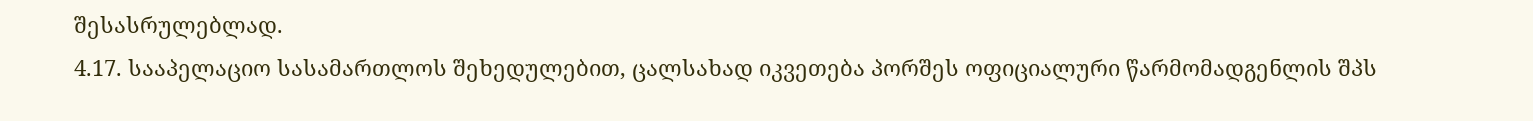შესასრულებლად.
4.17. სააპელაციო სასამართლოს შეხედულებით, ცალსახად იკვეთება პორშეს ოფიციალური წარმომადგენლის შპს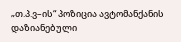„თ.პ.ვ–ის“ პოზიცია ავტომანქანის დაზიანებული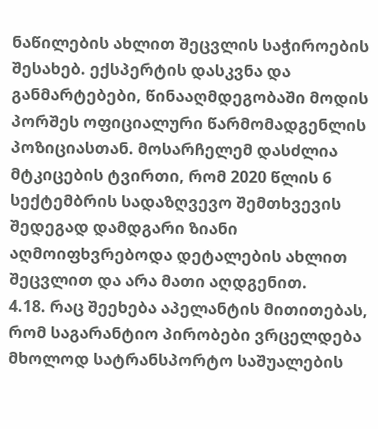ნაწილების ახლით შეცვლის საჭიროების შესახებ. ექსპერტის დასკვნა და განმარტებები, წინააღმდეგობაში მოდის პორშეს ოფიციალური წარმომადგენლის პოზიციასთან. მოსარჩელემ დასძლია მტკიცების ტვირთი, რომ 2020 წლის 6 სექტემბრის სადაზღვევო შემთხვევის შედეგად დამდგარი ზიანი აღმოიფხვრებოდა დეტალების ახლით შეცვლით და არა მათი აღდგენით.
4.18. რაც შეეხება აპელანტის მითითებას, რომ საგარანტიო პირობები ვრცელდება მხოლოდ სატრანსპორტო საშუალების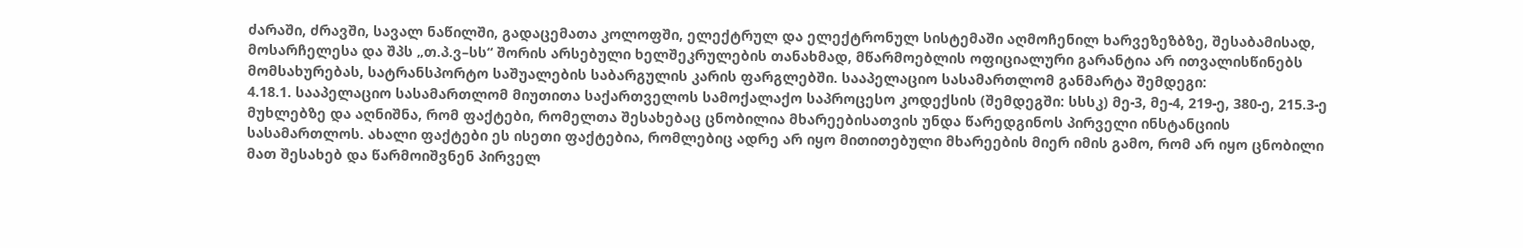ძარაში, ძრავში, სავალ ნაწილში, გადაცემათა კოლოფში, ელექტრულ და ელექტრონულ სისტემაში აღმოჩენილ ხარვეზეზბზე, შესაბამისად, მოსარჩელესა და შპს „თ.პ.ვ–სს“ შორის არსებული ხელშეკრულების თანახმად, მწარმოებლის ოფიციალური გარანტია არ ითვალისწინებს მომსახურებას, სატრანსპორტო საშუალების საბარგულის კარის ფარგლებში. სააპელაციო სასამართლომ განმარტა შემდეგი:
4.18.1. სააპელაციო სასამართლომ მიუთითა საქართველოს სამოქალაქო საპროცესო კოდექსის (შემდეგში: სსსკ) მე-3, მე-4, 219-ე, 380-ე, 215.3-ე მუხლებზე და აღნიშნა, რომ ფაქტები, რომელთა შესახებაც ცნობილია მხარეებისათვის უნდა წარედგინოს პირველი ინსტანციის სასამართლოს. ახალი ფაქტები ეს ისეთი ფაქტებია, რომლებიც ადრე არ იყო მითითებული მხარეების მიერ იმის გამო, რომ არ იყო ცნობილი მათ შესახებ და წარმოიშვნენ პირველ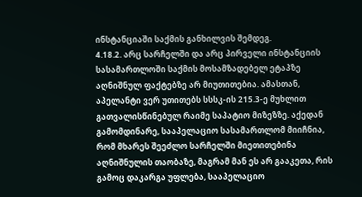ინსტანციაში საქმის განხილვის შემდეგ.
4.18.2. არც სარჩელში და არც პირველი ინსტანციის სასამართლოში საქმის მოსამზადებელ ეტაპზე აღნიშნულ ფაქტებზე არ მიუთითებია. ამასთან, აპელანტი ვერ უთითებს სსსკ-ის 215.3-ე მუხლით გათვალისწინებულ რაიმე საპატიო მიზეზზე. აქედან გამომდინარე, სააპელაციო სასამართლომ მიიჩნია, რომ მხარეს შეეძლო სარჩელში მიეთითებინა აღნიშნულის თაობაზე, მაგრამ მან ეს არ გააკეთა, რის გამოც დაკარგა უფლება, სააპელაციო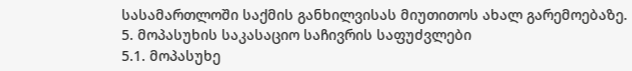სასამართლოში საქმის განხილვისას მიუთითოს ახალ გარემოებაზე.
5. მოპასუხის საკასაციო საჩივრის საფუძვლები
5.1. მოპასუხე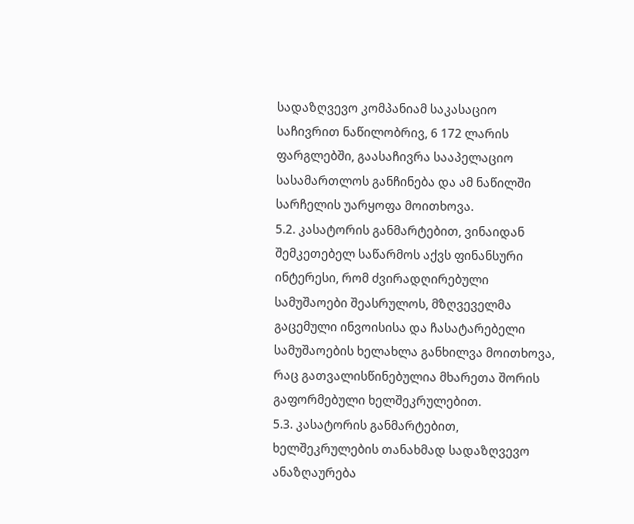სადაზღვევო კომპანიამ საკასაციო საჩივრით ნაწილობრივ, 6 172 ლარის ფარგლებში, გაასაჩივრა სააპელაციო სასამართლოს განჩინება და ამ ნაწილში სარჩელის უარყოფა მოითხოვა.
5.2. კასატორის განმარტებით, ვინაიდან შემკეთებელ საწარმოს აქვს ფინანსური ინტერესი, რომ ძვირადღირებული სამუშაოები შეასრულოს, მზღვეველმა გაცემული ინვოისისა და ჩასატარებელი სამუშაოების ხელახლა განხილვა მოითხოვა, რაც გათვალისწინებულია მხარეთა შორის გაფორმებული ხელშეკრულებით.
5.3. კასატორის განმარტებით, ხელშეკრულების თანახმად სადაზღვევო ანაზღაურება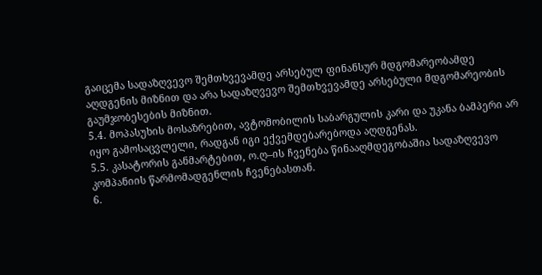გაიცემა სადაზღვევო შემთხვევამდე არსებულ ფინანსურ მდგომარეობამდე აღდგენის მიზნით და არა სადაზღვევო შემთხვევამდე არსებული მდგომარეობის გაუმჯობესების მიზნით.
5.4. მოპასუხის მოსაზრებით, ავტომობილის საბარგულის კარი და უკანა ბამპერი არ იყო გამოსაცვლელი, რადგან იგი ექვემდებარებოდა აღდგენას.
5.5. კასატორის განმარტებით, ო.ღ–ის ჩვენება წინააღმდეგობაშია სადაზღვევო კომპანიის წარმომადგენლის ჩვენებასთან.
6.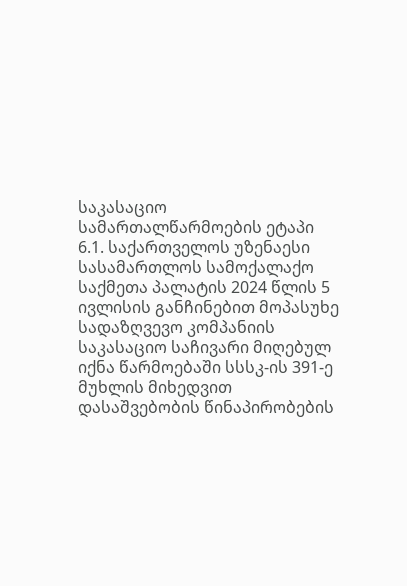საკასაციო სამართალწარმოების ეტაპი
6.1. საქართველოს უზენაესი სასამართლოს სამოქალაქო საქმეთა პალატის 2024 წლის 5 ივლისის განჩინებით მოპასუხე სადაზღვევო კომპანიის საკასაციო საჩივარი მიღებულ იქნა წარმოებაში სსსკ-ის 391-ე მუხლის მიხედვით დასაშვებობის წინაპირობების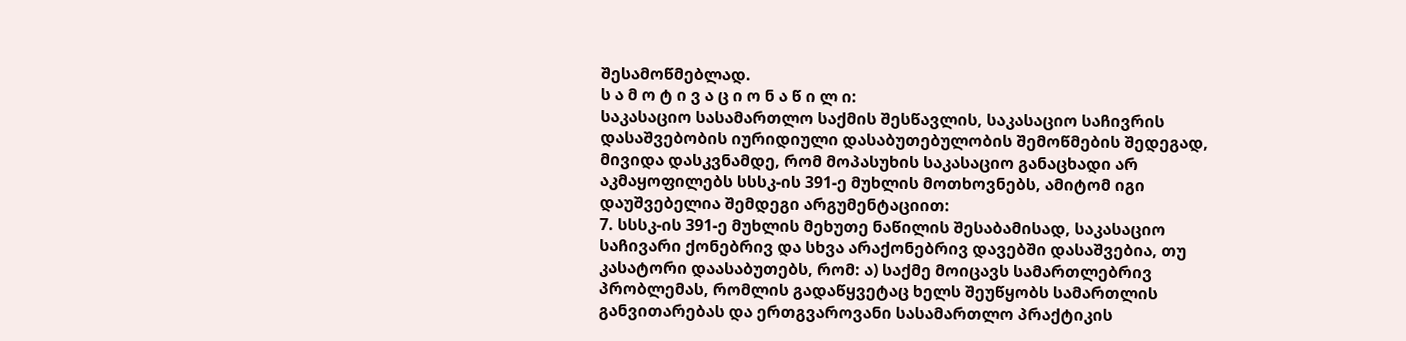შესამოწმებლად.
ს ა მ ო ტ ი ვ ა ც ი ო ნ ა წ ი ლ ი:
საკასაციო სასამართლო საქმის შესწავლის, საკასაციო საჩივრის დასაშვებობის იურიდიული დასაბუთებულობის შემოწმების შედეგად, მივიდა დასკვნამდე, რომ მოპასუხის საკასაციო განაცხადი არ აკმაყოფილებს სსსკ-ის 391-ე მუხლის მოთხოვნებს, ამიტომ იგი დაუშვებელია შემდეგი არგუმენტაციით:
7. სსსკ-ის 391-ე მუხლის მეხუთე ნაწილის შესაბამისად, საკასაციო საჩივარი ქონებრივ და სხვა არაქონებრივ დავებში დასაშვებია, თუ კასატორი დაასაბუთებს, რომ: ა) საქმე მოიცავს სამართლებრივ პრობლემას, რომლის გადაწყვეტაც ხელს შეუწყობს სამართლის განვითარებას და ერთგვაროვანი სასამართლო პრაქტიკის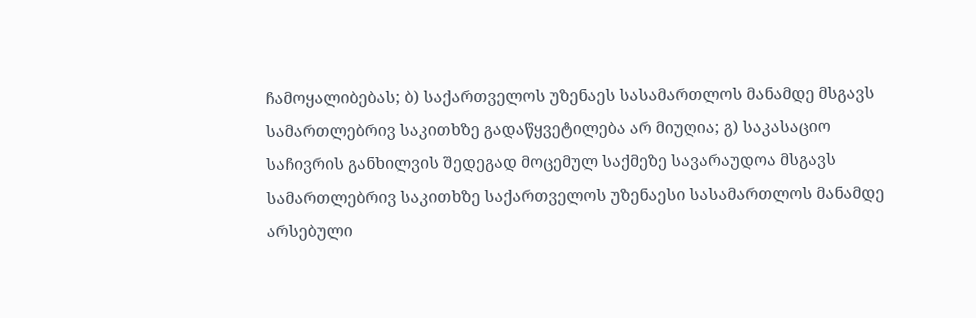ჩამოყალიბებას; ბ) საქართველოს უზენაეს სასამართლოს მანამდე მსგავს სამართლებრივ საკითხზე გადაწყვეტილება არ მიუღია; გ) საკასაციო საჩივრის განხილვის შედეგად მოცემულ საქმეზე სავარაუდოა მსგავს სამართლებრივ საკითხზე საქართველოს უზენაესი სასამართლოს მანამდე არსებული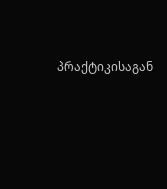პრაქტიკისაგან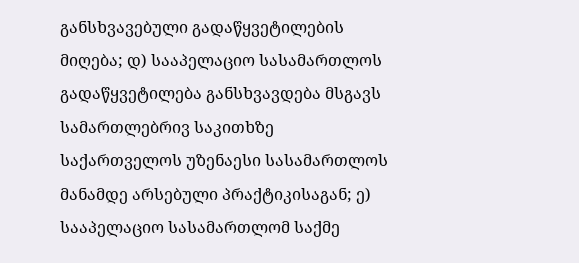განსხვავებული გადაწყვეტილების მიღება; დ) სააპელაციო სასამართლოს გადაწყვეტილება განსხვავდება მსგავს სამართლებრივ საკითხზე საქართველოს უზენაესი სასამართლოს მანამდე არსებული პრაქტიკისაგან; ე) სააპელაციო სასამართლომ საქმე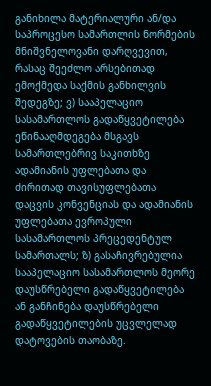განიხილა მატერიალური ან/და საპროცესო სამართლის ნორმების მნიშვნელოვანი დარღვევით, რასაც შეეძლო არსებითად ემოქმედა საქმის განხილვის შედეგზე; ვ) სააპელაციო სასამართლოს გადაწყვეტილება ეწინააღმდეგება მსგავს სამართლებრივ საკითხზე ადამიანის უფლებათა და ძირითად თავისუფლებათა დაცვის კონვენციას და ადამიანის უფლებათა ევროპული სასამართლოს პრეცედენტულ სამართალს; ზ) გასაჩივრებულია სააპელაციო სასამართლოს მეორე დაუსწრებელი გადაწყვეტილება ან განჩინება დაუსწრებელი გადაწყვეტილების უცვლელად დატოვების თაობაზე.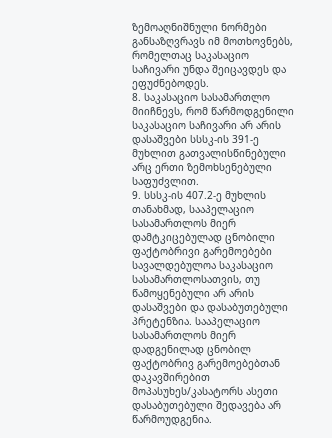ზემოაღნიშნული ნორმები განსაზღვრავს იმ მოთხოვნებს, რომელთაც საკასაციო საჩივარი უნდა შეიცავდეს და ეფუძნებოდეს.
8. საკასაციო სასამართლო მიიჩნევს, რომ წარმოდგენილი საკასაციო საჩივარი არ არის დასაშვები სსსკ-ის 391-ე მუხლით გათვალისწინებული არც ერთი ზემოხსენებული საფუძვლით.
9. სსსკ-ის 407.2-ე მუხლის თანახმად, სააპელაციო სასამართლოს მიერ დამტკიცებულად ცნობილი ფაქტობრივი გარემოებები სავალდებულოა საკასაციო სასამართლოსათვის, თუ წამოყენებული არ არის დასაშვები და დასაბუთებული პრეტენზია. სააპელაციო სასამართლოს მიერ დადგენილად ცნობილ ფაქტობრივ გარემოებებთან დაკავშირებით მოპასუხეს/კასატორს ასეთი დასაბუთებული შედავება არ წარმოუდგენია.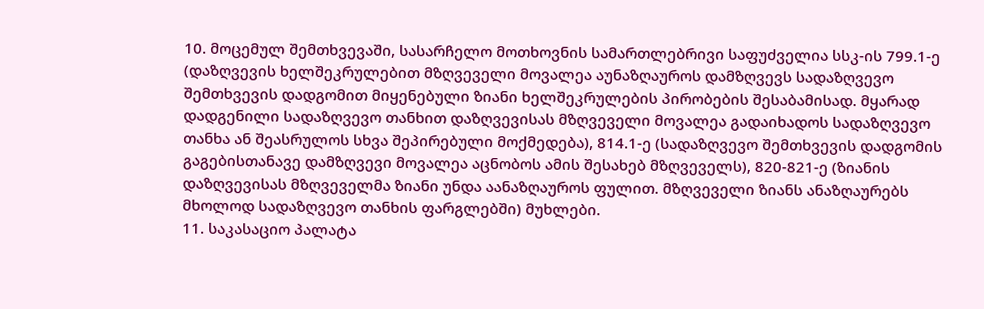10. მოცემულ შემთხვევაში, სასარჩელო მოთხოვნის სამართლებრივი საფუძველია სსკ-ის 799.1-ე (დაზღვევის ხელშეკრულებით მზღვეველი მოვალეა აუნაზღაუროს დამზღვევს სადაზღვევო შემთხვევის დადგომით მიყენებული ზიანი ხელშეკრულების პირობების შესაბამისად. მყარად დადგენილი სადაზღვევო თანხით დაზღვევისას მზღვეველი მოვალეა გადაიხადოს სადაზღვევო თანხა ან შეასრულოს სხვა შეპირებული მოქმედება), 814.1-ე (სადაზღვევო შემთხვევის დადგომის გაგებისთანავე დამზღვევი მოვალეა აცნობოს ამის შესახებ მზღვეველს), 820-821-ე (ზიანის დაზღვევისას მზღვეველმა ზიანი უნდა აანაზღაუროს ფულით. მზღვეველი ზიანს ანაზღაურებს მხოლოდ სადაზღვევო თანხის ფარგლებში) მუხლები.
11. საკასაციო პალატა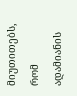მიუთითებს, რომ ადამიანის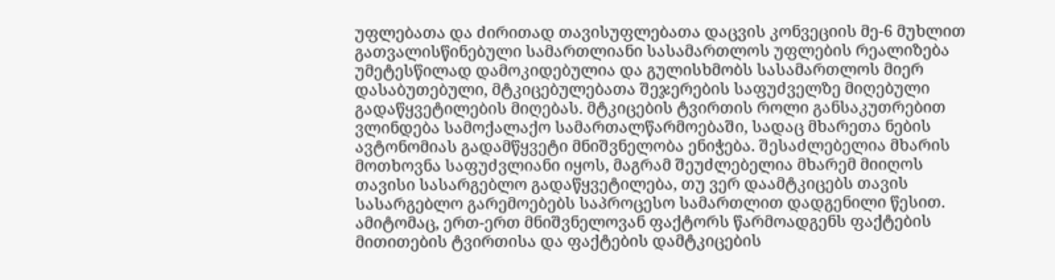უფლებათა და ძირითად თავისუფლებათა დაცვის კონვეციის მე-6 მუხლით გათვალისწინებული სამართლიანი სასამართლოს უფლების რეალიზება უმეტესწილად დამოკიდებულია და გულისხმობს სასამართლოს მიერ დასაბუთებული, მტკიცებულებათა შეჯერების საფუძველზე მიღებული გადაწყვეტილების მიღებას. მტკიცების ტვირთის როლი განსაკუთრებით ვლინდება სამოქალაქო სამართალწარმოებაში, სადაც მხარეთა ნების ავტონომიას გადამწყვეტი მნიშვნელობა ენიჭება. შესაძლებელია მხარის მოთხოვნა საფუძვლიანი იყოს, მაგრამ შეუძლებელია მხარემ მიიღოს თავისი სასარგებლო გადაწყვეტილება, თუ ვერ დაამტკიცებს თავის სასარგებლო გარემოებებს საპროცესო სამართლით დადგენილი წესით. ამიტომაც, ერთ-ერთ მნიშვნელოვან ფაქტორს წარმოადგენს ფაქტების მითითების ტვირთისა და ფაქტების დამტკიცების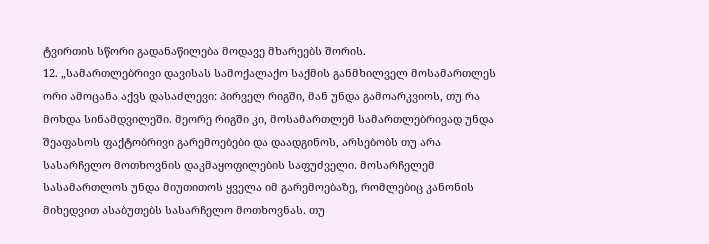ტვირთის სწორი გადანაწილება მოდავე მხარეებს შორის.
12. „სამართლებრივი დავისას სამოქალაქო საქმის განმხილველ მოსამართლეს ორი ამოცანა აქვს დასაძლევი: პირველ რიგში, მან უნდა გამოარკვიოს, თუ რა მოხდა სინამდვილეში. მეორე რიგში კი, მოსამართლემ სამართლებრივად უნდა შეაფასოს ფაქტობრივი გარემოებები და დაადგინოს, არსებობს თუ არა სასარჩელო მოთხოვნის დაკმაყოფილების საფუძველი. მოსარჩელემ სასამართლოს უნდა მიუთითოს ყველა იმ გარემოებაზე, რომლებიც კანონის მიხედვით ასაბუთებს სასარჩელო მოთხოვნას. თუ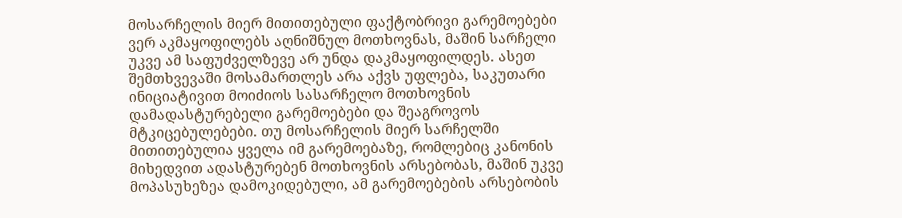მოსარჩელის მიერ მითითებული ფაქტობრივი გარემოებები ვერ აკმაყოფილებს აღნიშნულ მოთხოვნას, მაშინ სარჩელი უკვე ამ საფუძველზევე არ უნდა დაკმაყოფილდეს. ასეთ შემთხვევაში მოსამართლეს არა აქვს უფლება, საკუთარი ინიციატივით მოიძიოს სასარჩელო მოთხოვნის დამადასტურებელი გარემოებები და შეაგროვოს მტკიცებულებები. თუ მოსარჩელის მიერ სარჩელში მითითებულია ყველა იმ გარემოებაზე, რომლებიც კანონის მიხედვით ადასტურებენ მოთხოვნის არსებობას, მაშინ უკვე მოპასუხეზეა დამოკიდებული, ამ გარემოებების არსებობის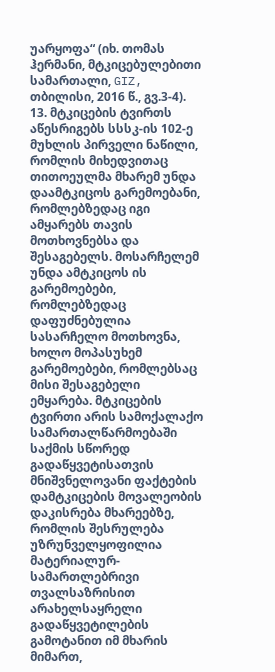უარყოფა“ (იხ. თომას ჰერმანი, მტკიცებულებითი სამართალი, GIZ, თბილისი, 2016 წ., გვ.3-4).
13. მტკიცების ტვირთს აწესრიგებს სსსკ-ის 102-ე მუხლის პირველი ნაწილი, რომლის მიხედვითაც თითოეულმა მხარემ უნდა დაამტკიცოს გარემოებანი, რომლებზედაც იგი ამყარებს თავის მოთხოვნებსა და შესაგებელს. მოსარჩელემ უნდა ამტკიცოს ის გარემოებები, რომლებზედაც დაფუძნებულია სასარჩელო მოთხოვნა, ხოლო მოპასუხემ გარემოებები, რომლებსაც მისი შესაგებელი ემყარება. მტკიცების ტვირთი არის სამოქალაქო სამართალწარმოებაში საქმის სწორედ გადაწყვეტისათვის მნიშვნელოვანი ფაქტების დამტკიცების მოვალეობის დაკისრება მხარეებზე, რომლის შესრულება უზრუნველყოფილია მატერიალურ-სამართლებრივი თვალსაზრისით არახელსაყრელი გადაწყვეტილების გამოტანით იმ მხარის მიმართ,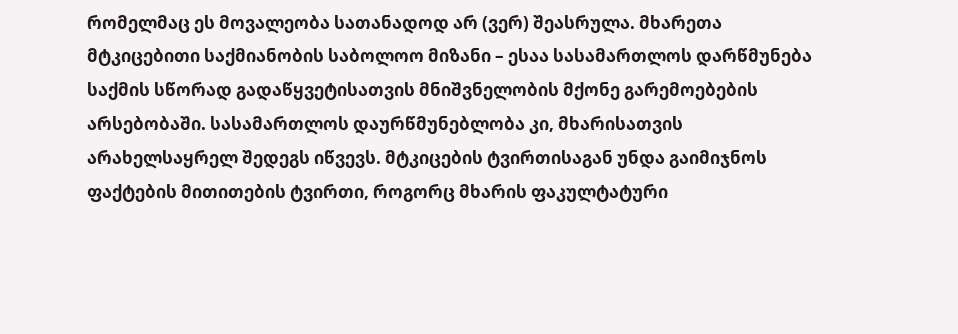რომელმაც ეს მოვალეობა სათანადოდ არ (ვერ) შეასრულა. მხარეთა მტკიცებითი საქმიანობის საბოლოო მიზანი – ესაა სასამართლოს დარწმუნება საქმის სწორად გადაწყვეტისათვის მნიშვნელობის მქონე გარემოებების არსებობაში. სასამართლოს დაურწმუნებლობა კი, მხარისათვის არახელსაყრელ შედეგს იწვევს. მტკიცების ტვირთისაგან უნდა გაიმიჯნოს ფაქტების მითითების ტვირთი, როგორც მხარის ფაკულტატური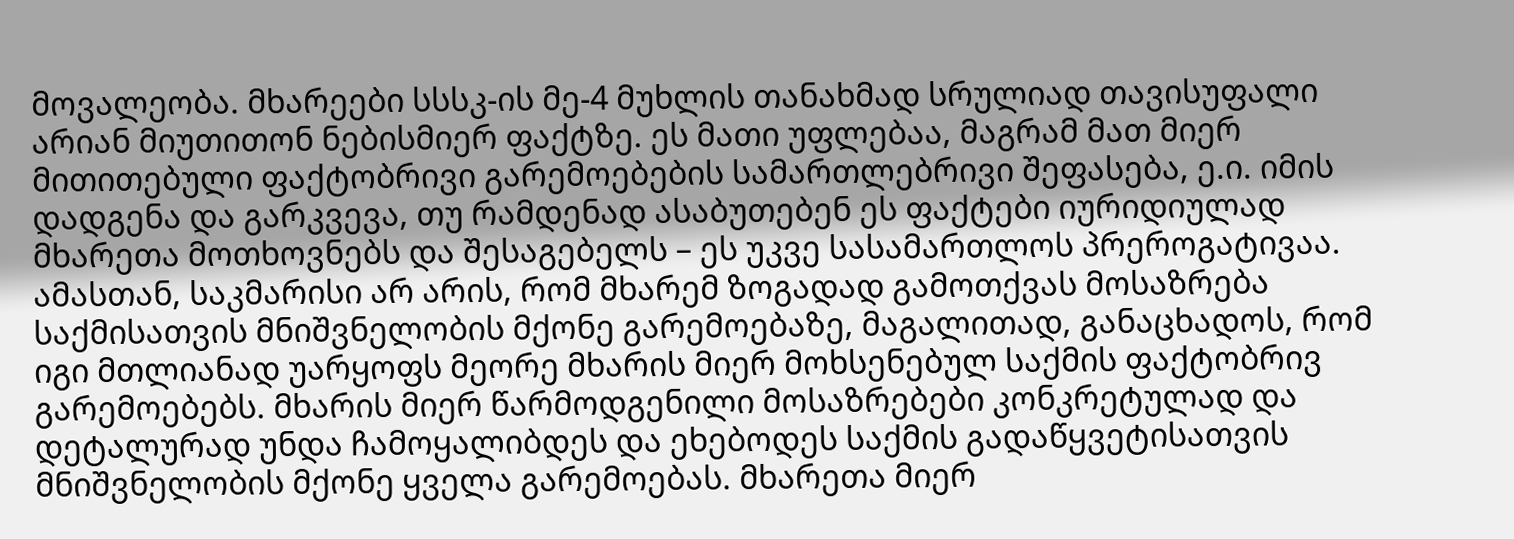მოვალეობა. მხარეები სსსკ-ის მე-4 მუხლის თანახმად სრულიად თავისუფალი არიან მიუთითონ ნებისმიერ ფაქტზე. ეს მათი უფლებაა, მაგრამ მათ მიერ მითითებული ფაქტობრივი გარემოებების სამართლებრივი შეფასება, ე.ი. იმის დადგენა და გარკვევა, თუ რამდენად ასაბუთებენ ეს ფაქტები იურიდიულად მხარეთა მოთხოვნებს და შესაგებელს – ეს უკვე სასამართლოს პრეროგატივაა. ამასთან, საკმარისი არ არის, რომ მხარემ ზოგადად გამოთქვას მოსაზრება საქმისათვის მნიშვნელობის მქონე გარემოებაზე, მაგალითად, განაცხადოს, რომ იგი მთლიანად უარყოფს მეორე მხარის მიერ მოხსენებულ საქმის ფაქტობრივ გარემოებებს. მხარის მიერ წარმოდგენილი მოსაზრებები კონკრეტულად და დეტალურად უნდა ჩამოყალიბდეს და ეხებოდეს საქმის გადაწყვეტისათვის მნიშვნელობის მქონე ყველა გარემოებას. მხარეთა მიერ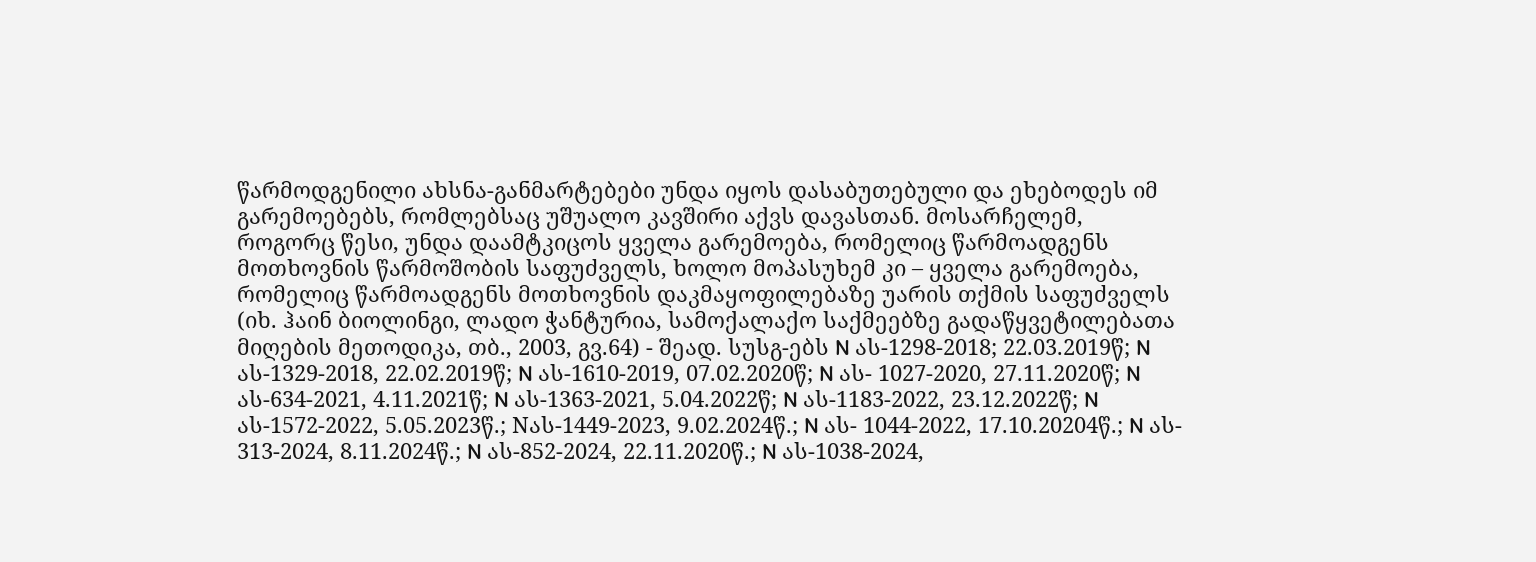წარმოდგენილი ახსნა-განმარტებები უნდა იყოს დასაბუთებული და ეხებოდეს იმ გარემოებებს, რომლებსაც უშუალო კავშირი აქვს დავასთან. მოსარჩელემ, როგორც წესი, უნდა დაამტკიცოს ყველა გარემოება, რომელიც წარმოადგენს მოთხოვნის წარმოშობის საფუძველს, ხოლო მოპასუხემ კი – ყველა გარემოება, რომელიც წარმოადგენს მოთხოვნის დაკმაყოფილებაზე უარის თქმის საფუძველს (იხ. ჰაინ ბიოლინგი, ლადო ჭანტურია, სამოქალაქო საქმეებზე გადაწყვეტილებათა მიღების მეთოდიკა, თბ., 2003, გვ.64) - შეად. სუსგ-ებს N ას-1298-2018; 22.03.2019წ; N ას-1329-2018, 22.02.2019წ; N ას-1610-2019, 07.02.2020წ; N ას- 1027-2020, 27.11.2020წ; N ას-634-2021, 4.11.2021წ; N ას-1363-2021, 5.04.2022წ; N ას-1183-2022, 23.12.2022წ; N ას-1572-2022, 5.05.2023წ.; Nას-1449-2023, 9.02.2024წ.; N ას- 1044-2022, 17.10.20204წ.; N ას- 313-2024, 8.11.2024წ.; N ას-852-2024, 22.11.2020წ.; N ას-1038-2024,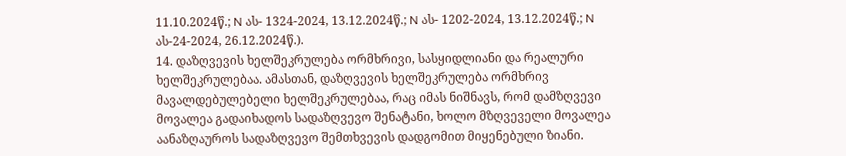11.10.2024წ.; N ას- 1324-2024, 13.12.2024წ.; N ას- 1202-2024, 13.12.2024წ.; N ას-24-2024, 26.12.2024წ.).
14. დაზღვევის ხელშეკრულება ორმხრივი, სასყიდლიანი და რეალური ხელშეკრულებაა. ამასთან, დაზღვევის ხელშეკრულება ორმხრივ მავალდებულებელი ხელშეკრულებაა, რაც იმას ნიშნავს, რომ დამზღვევი მოვალეა გადაიხადოს სადაზღვევო შენატანი, ხოლო მზღვეველი მოვალეა აანაზღაუროს სადაზღვევო შემთხვევის დადგომით მიყენებული ზიანი.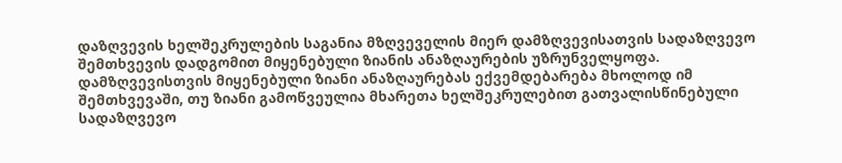დაზღვევის ხელშეკრულების საგანია მზღვეველის მიერ დამზღვევისათვის სადაზღვევო შემთხვევის დადგომით მიყენებული ზიანის ანაზღაურების უზრუნველყოფა. დამზღვევისთვის მიყენებული ზიანი ანაზღაურებას ექვემდებარება მხოლოდ იმ შემთხვევაში, თუ ზიანი გამოწვეულია მხარეთა ხელშეკრულებით გათვალისწინებული სადაზღვევო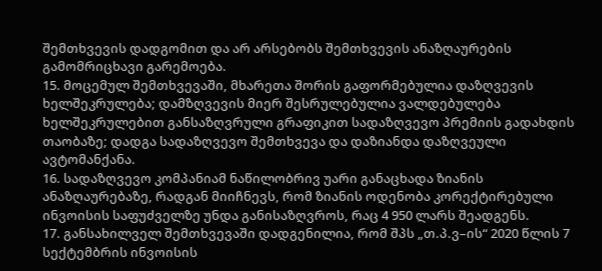შემთხვევის დადგომით და არ არსებობს შემთხვევის ანაზღაურების გამომრიცხავი გარემოება.
15. მოცემულ შემთხვევაში, მხარეთა შორის გაფორმებულია დაზღვევის ხელშეკრულება; დამზღვევის მიერ შესრულებულია ვალდებულება ხელშეკრულებით განსაზღვრული გრაფიკით სადაზღვევო პრემიის გადახდის თაობაზე; დადგა სადაზღვევო შემთხვევა და დაზიანდა დაზღვეული ავტომანქანა.
16. სადაზღვევო კომპანიამ ნაწილობრივ უარი განაცხადა ზიანის ანაზღაურებაზე, რადგან მიიჩნევს, რომ ზიანის ოდენობა კორექტირებული ინვოისის საფუძველზე უნდა განისაზღვროს, რაც 4 950 ლარს შეადგენს.
17. განსახილველ შემთხვევაში დადგენილია, რომ შპს „თ.პ.ვ–ის“ 2020 წლის 7 სექტემბრის ინვოისის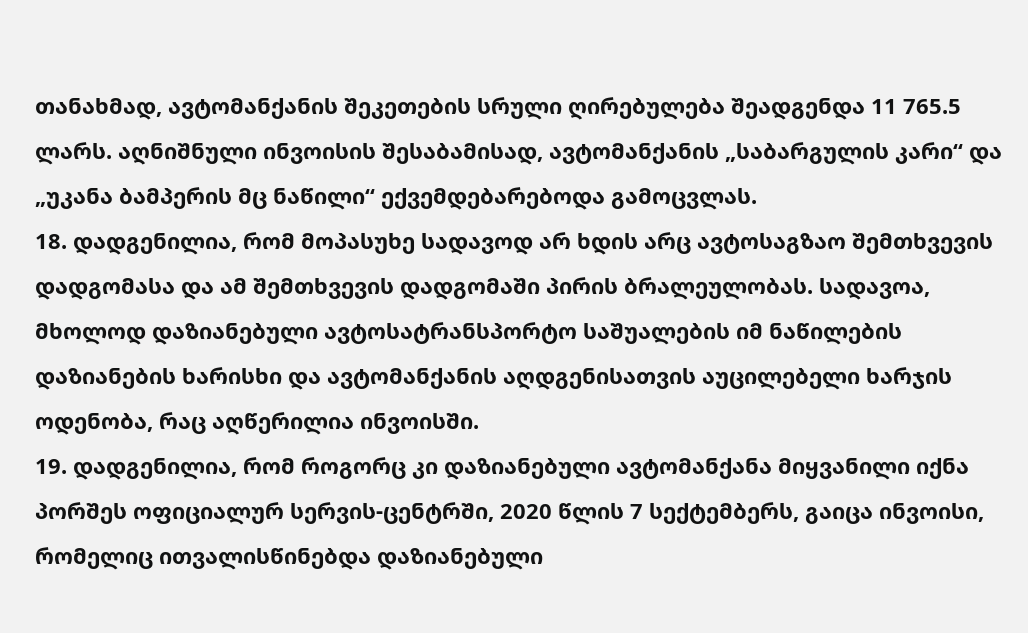თანახმად, ავტომანქანის შეკეთების სრული ღირებულება შეადგენდა 11 765.5 ლარს. აღნიშნული ინვოისის შესაბამისად, ავტომანქანის „საბარგულის კარი“ და „უკანა ბამპერის მც ნაწილი“ ექვემდებარებოდა გამოცვლას.
18. დადგენილია, რომ მოპასუხე სადავოდ არ ხდის არც ავტოსაგზაო შემთხვევის დადგომასა და ამ შემთხვევის დადგომაში პირის ბრალეულობას. სადავოა, მხოლოდ დაზიანებული ავტოსატრანსპორტო საშუალების იმ ნაწილების დაზიანების ხარისხი და ავტომანქანის აღდგენისათვის აუცილებელი ხარჯის ოდენობა, რაც აღწერილია ინვოისში.
19. დადგენილია, რომ როგორც კი დაზიანებული ავტომანქანა მიყვანილი იქნა პორშეს ოფიციალურ სერვის-ცენტრში, 2020 წლის 7 სექტემბერს, გაიცა ინვოისი, რომელიც ითვალისწინებდა დაზიანებული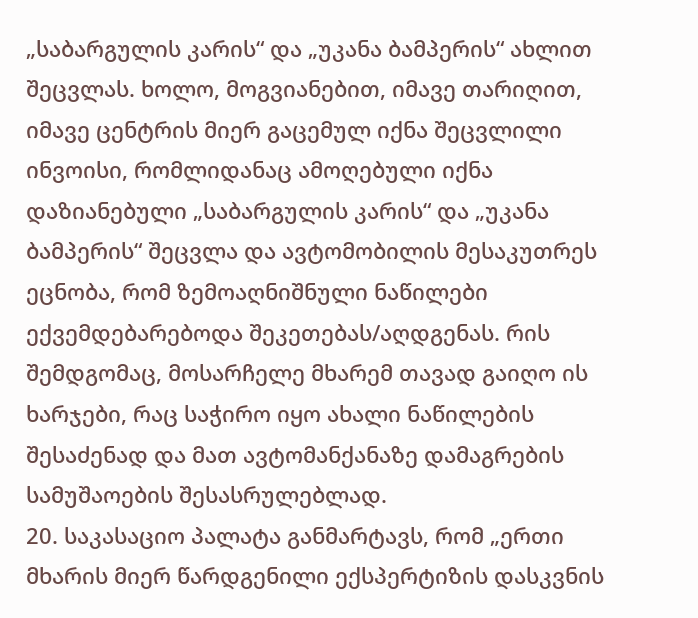„საბარგულის კარის“ და „უკანა ბამპერის“ ახლით შეცვლას. ხოლო, მოგვიანებით, იმავე თარიღით, იმავე ცენტრის მიერ გაცემულ იქნა შეცვლილი ინვოისი, რომლიდანაც ამოღებული იქნა დაზიანებული „საბარგულის კარის“ და „უკანა ბამპერის“ შეცვლა და ავტომობილის მესაკუთრეს ეცნობა, რომ ზემოაღნიშნული ნაწილები ექვემდებარებოდა შეკეთებას/აღდგენას. რის შემდგომაც, მოსარჩელე მხარემ თავად გაიღო ის ხარჯები, რაც საჭირო იყო ახალი ნაწილების შესაძენად და მათ ავტომანქანაზე დამაგრების სამუშაოების შესასრულებლად.
20. საკასაციო პალატა განმარტავს, რომ „ერთი მხარის მიერ წარდგენილი ექსპერტიზის დასკვნის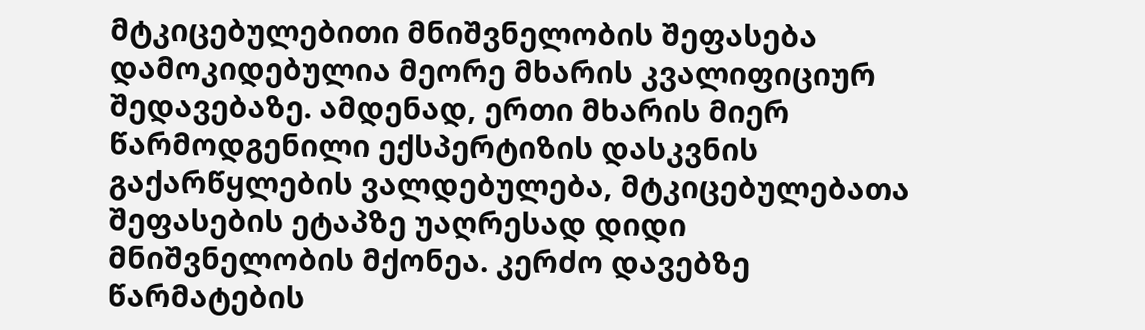მტკიცებულებითი მნიშვნელობის შეფასება დამოკიდებულია მეორე მხარის კვალიფიციურ შედავებაზე. ამდენად, ერთი მხარის მიერ წარმოდგენილი ექსპერტიზის დასკვნის გაქარწყლების ვალდებულება, მტკიცებულებათა შეფასების ეტაპზე უაღრესად დიდი მნიშვნელობის მქონეა. კერძო დავებზე წარმატების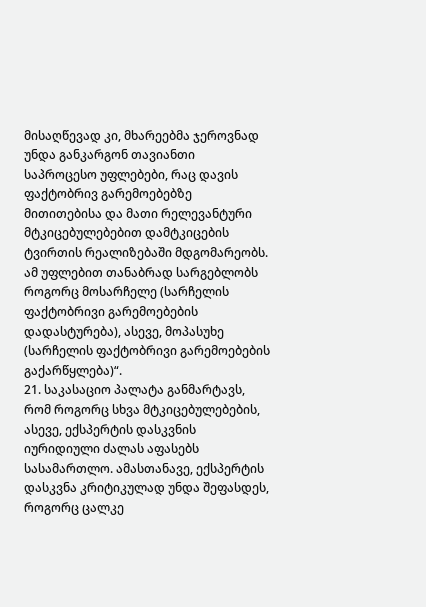მისაღწევად კი, მხარეებმა ჯეროვნად უნდა განკარგონ თავიანთი საპროცესო უფლებები, რაც დავის ფაქტობრივ გარემოებებზე მითითებისა და მათი რელევანტური მტკიცებულებებით დამტკიცების ტვირთის რეალიზებაში მდგომარეობს. ამ უფლებით თანაბრად სარგებლობს როგორც მოსარჩელე (სარჩელის ფაქტობრივი გარემოებების დადასტურება), ასევე, მოპასუხე (სარჩელის ფაქტობრივი გარემოებების გაქარწყლება)“.
21. საკასაციო პალატა განმარტავს, რომ როგორც სხვა მტკიცებულებების, ასევე, ექსპერტის დასკვნის იურიდიული ძალას აფასებს სასამართლო. ამასთანავე, ექსპერტის დასკვნა კრიტიკულად უნდა შეფასდეს, როგორც ცალკე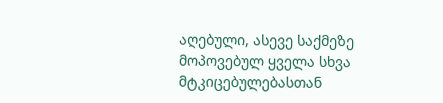აღებული, ასევე საქმეზე მოპოვებულ ყველა სხვა მტკიცებულებასთან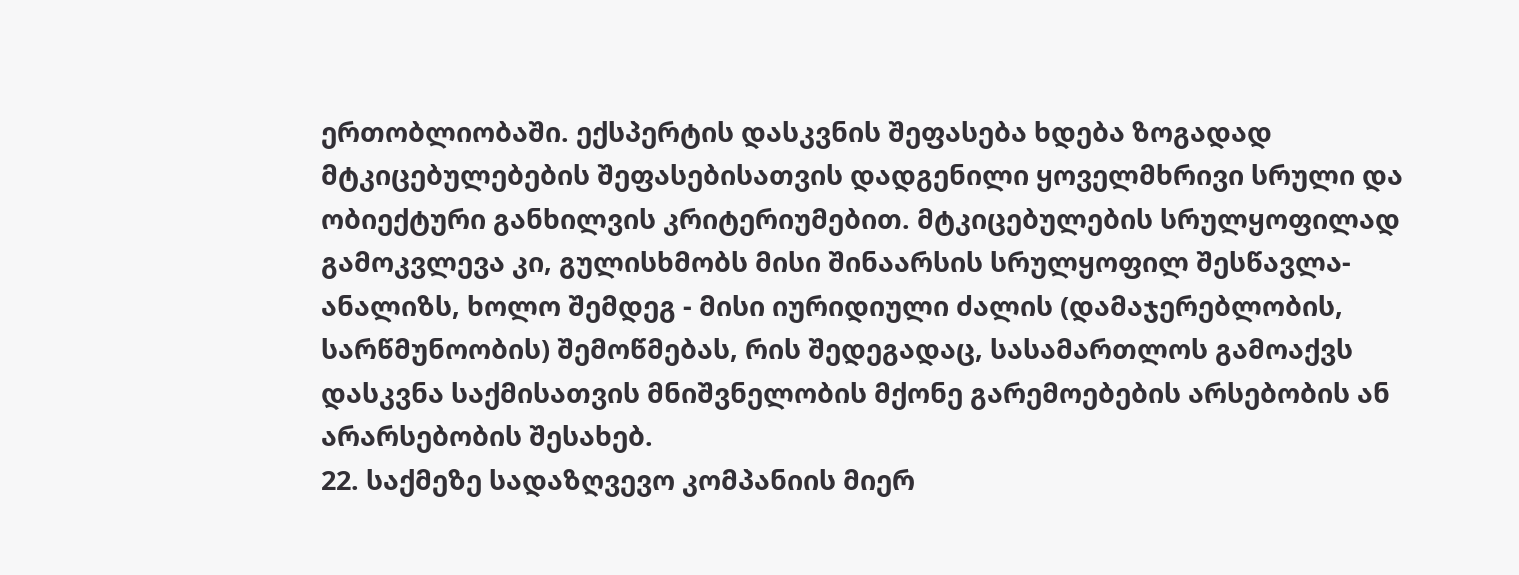ერთობლიობაში. ექსპერტის დასკვნის შეფასება ხდება ზოგადად მტკიცებულებების შეფასებისათვის დადგენილი ყოველმხრივი სრული და ობიექტური განხილვის კრიტერიუმებით. მტკიცებულების სრულყოფილად გამოკვლევა კი, გულისხმობს მისი შინაარსის სრულყოფილ შესწავლა-ანალიზს, ხოლო შემდეგ - მისი იურიდიული ძალის (დამაჯერებლობის, სარწმუნოობის) შემოწმებას, რის შედეგადაც, სასამართლოს გამოაქვს დასკვნა საქმისათვის მნიშვნელობის მქონე გარემოებების არსებობის ან არარსებობის შესახებ.
22. საქმეზე სადაზღვევო კომპანიის მიერ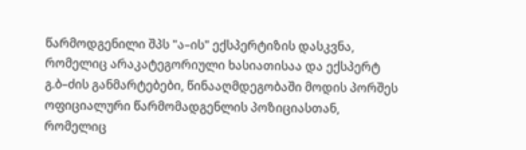წარმოდგენილი შპს "ა–ის" ექსპერტიზის დასკვნა, რომელიც არაკატეგორიული ხასიათისაა და ექსპერტ გ.ბ–ძის განმარტებები, წინააღმდეგობაში მოდის პორშეს ოფიციალური წარმომადგენლის პოზიციასთან, რომელიც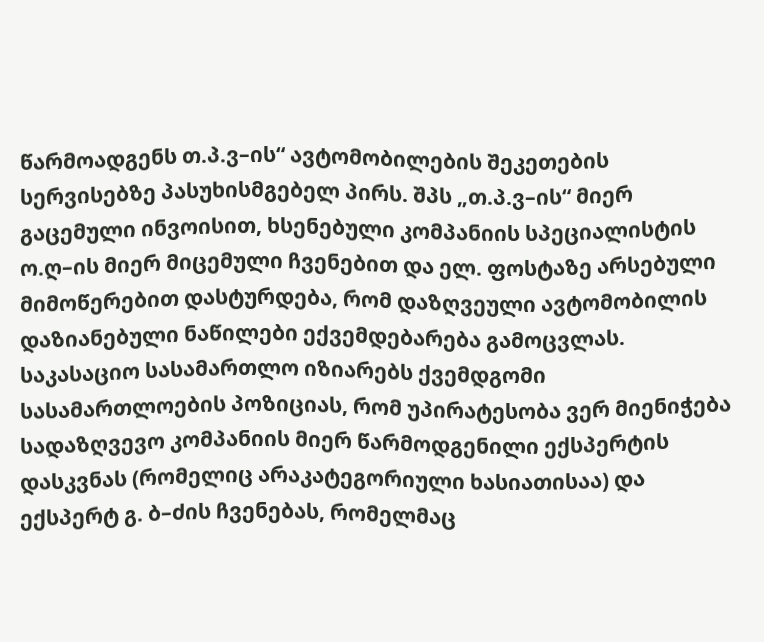წარმოადგენს თ.პ.ვ–ის“ ავტომობილების შეკეთების სერვისებზე პასუხისმგებელ პირს. შპს „თ.პ.ვ–ის“ მიერ გაცემული ინვოისით, ხსენებული კომპანიის სპეციალისტის ო.ღ–ის მიერ მიცემული ჩვენებით და ელ. ფოსტაზე არსებული მიმოწერებით დასტურდება, რომ დაზღვეული ავტომობილის დაზიანებული ნაწილები ექვემდებარება გამოცვლას. საკასაციო სასამართლო იზიარებს ქვემდგომი სასამართლოების პოზიციას, რომ უპირატესობა ვერ მიენიჭება სადაზღვევო კომპანიის მიერ წარმოდგენილი ექსპერტის დასკვნას (რომელიც არაკატეგორიული ხასიათისაა) და ექსპერტ გ. ბ–ძის ჩვენებას, რომელმაც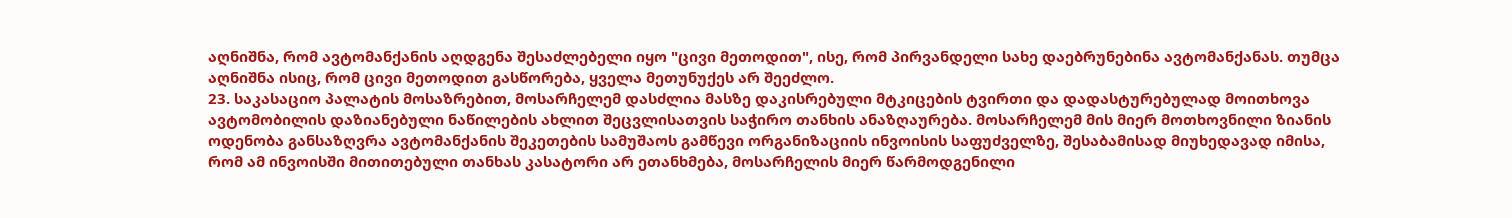აღნიშნა, რომ ავტომანქანის აღდგენა შესაძლებელი იყო "ცივი მეთოდით", ისე, რომ პირვანდელი სახე დაებრუნებინა ავტომანქანას. თუმცა აღნიშნა ისიც, რომ ცივი მეთოდით გასწორება, ყველა მეთუნუქეს არ შეეძლო.
23. საკასაციო პალატის მოსაზრებით, მოსარჩელემ დასძლია მასზე დაკისრებული მტკიცების ტვირთი და დადასტურებულად მოითხოვა ავტომობილის დაზიანებული ნაწილების ახლით შეცვლისათვის საჭირო თანხის ანაზღაურება. მოსარჩელემ მის მიერ მოთხოვნილი ზიანის ოდენობა განსაზღვრა ავტომანქანის შეკეთების სამუშაოს გამწევი ორგანიზაციის ინვოისის საფუძველზე, შესაბამისად მიუხედავად იმისა, რომ ამ ინვოისში მითითებული თანხას კასატორი არ ეთანხმება, მოსარჩელის მიერ წარმოდგენილი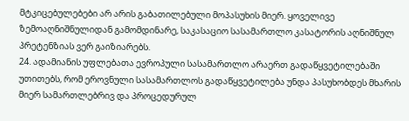მტკიცებულებები არ არის გაბათილებული მოპასუხის მიერ. ყოველივე ზემოაღნიშნულიდან გამომდინარე, საკასაციო სასამართლო კასატორის აღნიშნულ პრეტენზიას ვერ გაიზიარებს.
24. ადამიანის უფლებათა ევროპული სასამართლო არაერთ გადაწყვეტილებაში უთითებს, რომ ეროვნული სასამართლოს გადაწყვეტილება უნდა პასუხობდეს მხარის მიერ სამართლებრივ და პროცედურულ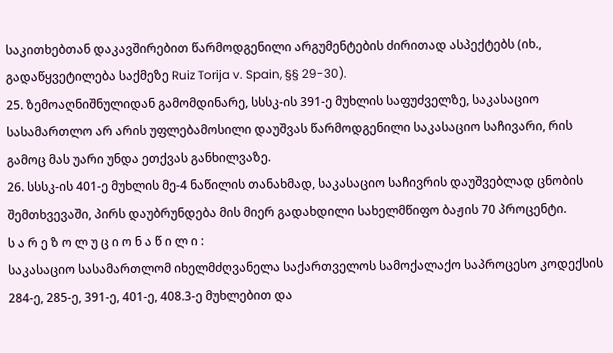საკითხებთან დაკავშირებით წარმოდგენილი არგუმენტების ძირითად ასპექტებს (იხ., გადაწყვეტილება საქმეზე Ruiz Torija v. Spain, §§ 29-30).
25. ზემოაღნიშნულიდან გამომდინარე, სსსკ-ის 391-ე მუხლის საფუძველზე, საკასაციო სასამართლო არ არის უფლებამოსილი დაუშვას წარმოდგენილი საკასაციო საჩივარი, რის გამოც მას უარი უნდა ეთქვას განხილვაზე.
26. სსსკ-ის 401-ე მუხლის მე-4 ნაწილის თანახმად, საკასაციო საჩივრის დაუშვებლად ცნობის შემთხვევაში, პირს დაუბრუნდება მის მიერ გადახდილი სახელმწიფო ბაჟის 70 პროცენტი.
ს ა რ ე ზ ო ლ უ ც ი ო ნ ა წ ი ლ ი :
საკასაციო სასამართლომ იხელმძღვანელა საქართველოს სამოქალაქო საპროცესო კოდექსის 284-ე, 285-ე, 391-ე, 401-ე, 408.3-ე მუხლებით და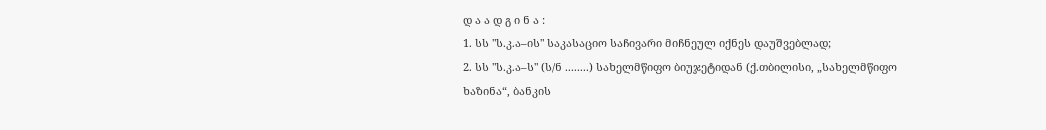დ ა ა დ გ ი ნ ა :
1. სს "ს.კ.ა–ის" საკასაციო საჩივარი მიჩნეულ იქნეს დაუშვებლად;
2. სს "ს.კ.ა–ს" (ს/ნ ........) სახელმწიფო ბიუჯეტიდან (ქ.თბილისი, „სახელმწიფო ხაზინა“, ბანკის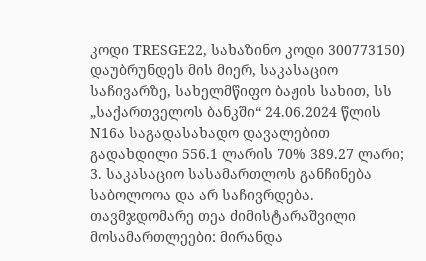კოდი TRESGE22, სახაზინო კოდი 300773150) დაუბრუნდეს მის მიერ, საკასაციო საჩივარზე, სახელმწიფო ბაჟის სახით, სს „საქართველოს ბანკში“ 24.06.2024 წლის N16ა საგადასახადო დავალებით გადახდილი 556.1 ლარის 70% 389.27 ლარი;
3. საკასაციო სასამართლოს განჩინება საბოლოოა და არ საჩივრდება.
თავმჯდომარე თეა ძიმისტარაშვილი
მოსამართლეები: მირანდა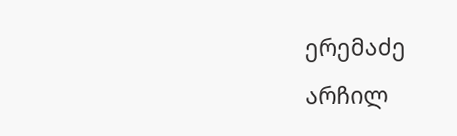ერემაძე
არჩილ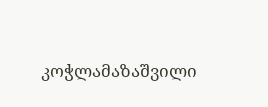კოჭლამაზაშვილი